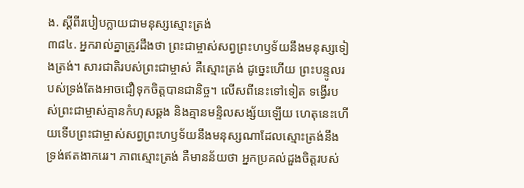ង. ស្ដីពីរបៀបក្លាយជាមនុស្សស្មោះត្រង់
៣៨៤. អ្នករាល់គ្នាត្រូវដឹងថា ព្រះជាម្ចាស់សព្វព្រះហឫទ័យនឹងមនុស្សទៀងត្រង់។ សារជាតិរបស់ព្រះជាម្ចាស់ គឺស្មោះត្រង់ ដូច្នេះហើយ ព្រះបន្ទូលរបស់ទ្រង់តែងអាចជឿទុកចិត្តបានជានិច្ច។ លើសពីនេះទៅទៀត ទង្វើរបស់ព្រះជាម្ចាស់គ្មានកំហុសឆ្គង និងគ្មានមន្ទិលសង្ស័យឡើយ ហេតុនេះហើយទើបព្រះជាម្ចាស់សព្វព្រះហឫទ័យនឹងមនុស្សណាដែលស្មោះត្រង់នឹងទ្រង់ឥតងាករេរ។ ភាពស្មោះត្រង់ គឺមានន័យថា អ្នកប្រគល់ដួងចិត្តរបស់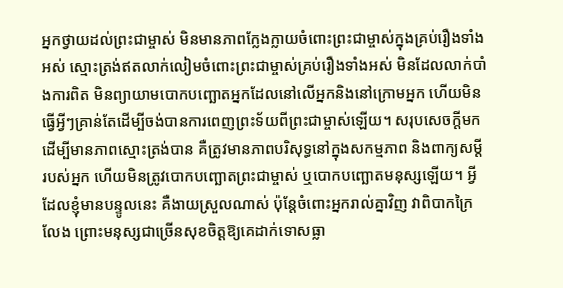អ្នកថ្វាយដល់ព្រះជាម្ចាស់ មិនមានភាពក្លែងក្លាយចំពោះព្រះជាម្ចាស់ក្នុងគ្រប់រឿងទាំងអស់ ស្មោះត្រង់ឥតលាក់លៀមចំពោះព្រះជាម្ចាស់គ្រប់រឿងទាំងអស់ មិនដែលលាក់បាំងការពិត មិនព្យាយាមបោកបញ្ឆោតអ្នកដែលនៅលើអ្នកនិងនៅក្រោមអ្នក ហើយមិនធ្វើអ្វីៗគ្រាន់តែដើម្បីចង់បានការពេញព្រះទ័យពីព្រះជាម្ចាស់ឡើយ។ សរុបសេចក្ដីមក ដើម្បីមានភាពស្មោះត្រង់បាន គឺត្រូវមានភាពបរិសុទ្ធនៅក្នុងសកម្មភាព និងពាក្យសម្ដីរបស់អ្នក ហើយមិនត្រូវបោកបញ្ឆោតព្រះជាម្ចាស់ ឬបោកបញ្ឆោតមនុស្សឡើយ។ អ្វីដែលខ្ញុំមានបន្ទូលនេះ គឺងាយស្រួលណាស់ ប៉ុន្តែចំពោះអ្នករាល់គ្នាវិញ វាពិបាកក្រៃលែង ព្រោះមនុស្សជាច្រើនសុខចិត្តឱ្យគេដាក់ទោសធ្លា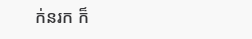ក់នរក ក៏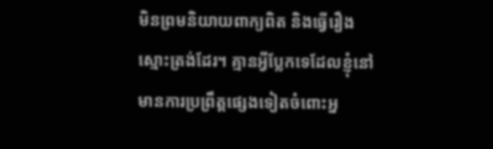មិនព្រមនិយាយពាក្យពិត និងធ្វើរឿងស្មោះត្រង់ដែរ។ គ្មានអ្វីប្លែកទេដែលខ្ញុំនៅមានការប្រព្រឹត្តផ្សេងទៀតចំពោះអ្ន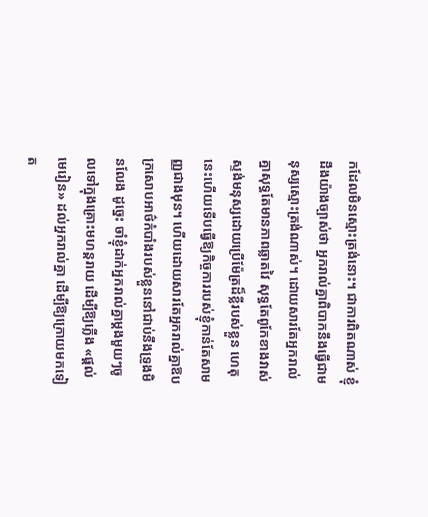កដែលមិនស្មោះត្រង់នោះ។ ជាការពិតណាស់ ខ្ញុំដឹងយ៉ាងច្បាស់ថា អ្នករាល់គ្នាពិបាកនឹងធ្វើជាមនុស្សស្មោះត្រង់ណាស់។ ដោយសារតែអ្នករាល់គ្នាសុទ្ធតែមានភាពឆ្លាតវៃ សុទ្ធតែពូកែខាងវាស់ស្ទង់មនុស្សដោយប្រើម៉ែត្រដ៏ខ្លីរបស់ខ្លួន ហេតុនេះហើយទើបធ្វើឱ្យកិច្ចការរបស់ខ្ញុំកាន់តែសាមញ្ញជាងមុន។ ហើយដោយសារតែអ្នករាល់គ្នាឱបក្រសោបអាថ៌កំបាំងរបស់ខ្លួននៅជាប់នឹងទ្រូងមិនលែង ដូច្នេះ ចាំខ្ញុំដាក់អ្នករាល់គ្នាម្តងមួយៗចូលទៅក្នុងគ្រោះមហន្តរាយ ដើម្បីឱ្យភ្លើង «ផ្ដល់មេរៀន» ដល់អ្នករាល់គ្នា ដើម្បីឱ្យក្រោយមកទៀត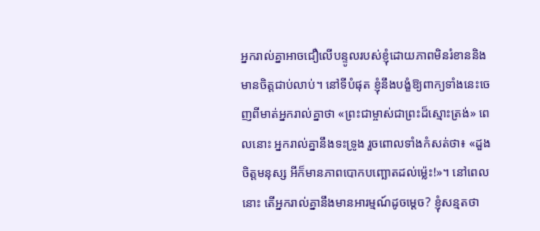អ្នករាល់គ្នាអាចជឿលើបន្ទូលរបស់ខ្ញុំដោយភាពមិនរំខាននិងមានចិត្តជាប់លាប់។ នៅទីបំផុត ខ្ញុំនឹងបង្ខំឱ្យពាក្យទាំងនេះចេញពីមាត់អ្នករាល់គ្នាថា «ព្រះជាម្ចាស់ជាព្រះដ៏ស្មោះត្រង់» ពេលនោះ អ្នករាល់គ្នានឹងទះទ្រូង រួចពោលទាំងកំសត់ថា៖ «ដួងចិត្តមនុស្ស អីក៏មានភាពបោកបញ្ឆោតដល់ម្ល៉េះ!»។ នៅពេលនោះ តើអ្នករាល់គ្នានឹងមានអារម្មណ៍ដូចម្តេច? ខ្ញុំសន្មតថា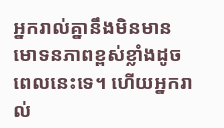អ្នករាល់គ្នានឹងមិនមានមោទនភាពខ្ពស់ខ្លាំងដូចពេលនេះទេ។ ហើយអ្នករាល់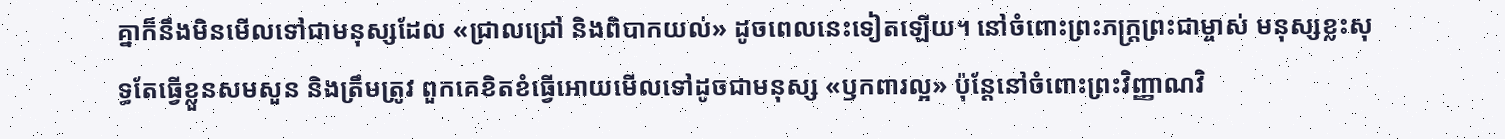គ្នាក៏នឹងមិនមើលទៅជាមនុស្សដែល «ជ្រាលជ្រៅ និងពិបាកយល់» ដូចពេលនេះទៀតឡើយ។ នៅចំពោះព្រះភក្រ្តព្រះជាម្ចាស់ មនុស្សខ្លះសុទ្ធតែធ្វើខ្លួនសមសួន និងត្រឹមត្រូវ ពួកគេខិតខំធ្វើអោយមើលទៅដូចជាមនុស្ស «ឫកពារល្អ» ប៉ុន្តែនៅចំពោះព្រះវិញ្ញាណវិ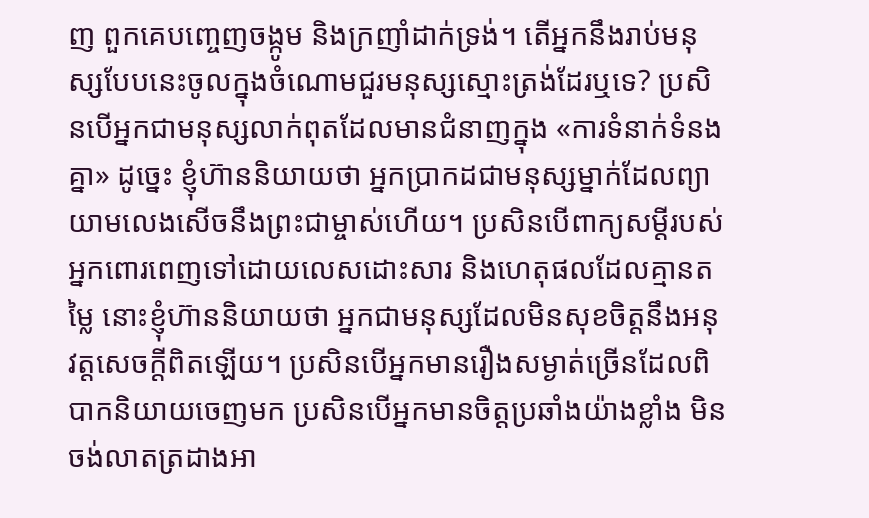ញ ពួកគេបញ្ចេញចង្កូម និងក្រញាំដាក់ទ្រង់។ តើអ្នកនឹងរាប់មនុស្សបែបនេះចូលក្នុងចំណោមជួរមនុស្សស្មោះត្រង់ដែរឬទេ? ប្រសិនបើអ្នកជាមនុស្សលាក់ពុតដែលមានជំនាញក្នុង «ការទំនាក់ទំនងគ្នា» ដូច្នេះ ខ្ញុំហ៊ាននិយាយថា អ្នកប្រាកដជាមនុស្សម្នាក់ដែលព្យាយាមលេងសើចនឹងព្រះជាម្ចាស់ហើយ។ ប្រសិនបើពាក្យសម្តីរបស់អ្នកពោរពេញទៅដោយលេសដោះសារ និងហេតុផលដែលគ្មានតម្លៃ នោះខ្ញុំហ៊ាននិយាយថា អ្នកជាមនុស្សដែលមិនសុខចិត្តនឹងអនុវត្តសេចក្តីពិតឡើយ។ ប្រសិនបើអ្នកមានរឿងសម្ងាត់ច្រើនដែលពិបាកនិយាយចេញមក ប្រសិនបើអ្នកមានចិត្តប្រឆាំងយ៉ាងខ្លាំង មិនចង់លាតត្រដាងអា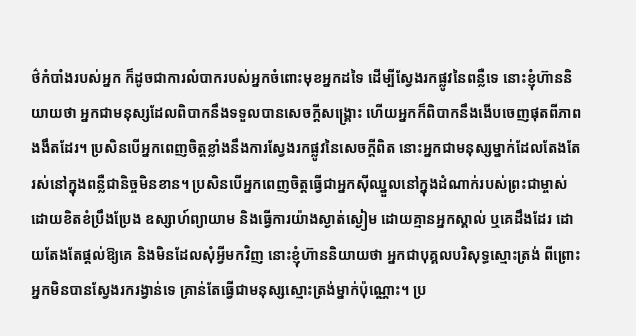ថ៌កំបាំងរបស់អ្នក ក៏ដូចជាការលំបាករបស់អ្នកចំពោះមុខអ្នកដទៃ ដើម្បីស្វែងរកផ្លូវនៃពន្លឺទេ នោះខ្ញុំហ៊ាននិយាយថា អ្នកជាមនុស្សដែលពិបាកនឹងទទួលបានសេចក្ដីសង្គ្រោះ ហើយអ្នកក៏ពិបាកនឹងងើបចេញផុតពីភាពងងឹតដែរ។ ប្រសិនបើអ្នកពេញចិត្តខ្លាំងនឹងការស្វែងរកផ្លូវនៃសេចក្តីពិត នោះអ្នកជាមនុស្សម្នាក់ដែលតែងតែរស់នៅក្នុងពន្លឺជានិច្ចមិនខាន។ ប្រសិនបើអ្នកពេញចិត្តធ្វើជាអ្នកស៊ីឈ្នួលនៅក្នុងដំណាក់របស់ព្រះជាម្ចាស់ ដោយខិតខំប្រឹងប្រែង ឧស្សាហ៍ព្យាយាម និងធ្វើការយ៉ាងស្ងាត់ស្ងៀម ដោយគ្មានអ្នកស្គាល់ ឬគេដឹងដែរ ដោយតែងតែផ្តល់ឱ្យគេ និងមិនដែលសុំអ្វីមកវិញ នោះខ្ញុំហ៊ាននិយាយថា អ្នកជាបុគ្គលបរិសុទ្ធស្មោះត្រង់ ពីព្រោះអ្នកមិនបានស្វែងរករង្វាន់ទេ គ្រាន់តែធ្វើជាមនុស្សស្មោះត្រង់ម្នាក់ប៉ុណ្ណោះ។ ប្រ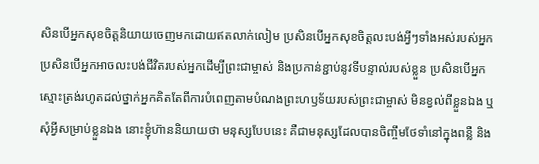សិនបើអ្នកសុខចិត្តនិយាយចេញមកដោយឥតលាក់លៀម ប្រសិនបើអ្នកសុខចិត្តលះបង់អ្វីៗទាំងអស់របស់អ្នក ប្រសិនបើអ្នកអាចលះបង់ជីវិតរបស់អ្នកដើម្បីព្រះជាម្ចាស់ និងប្រកាន់ខ្ជាប់នូវទីបន្ទាល់របស់ខ្លួន ប្រសិនបើអ្នកស្មោះត្រង់រហូតដល់ថ្នាក់អ្នកគិតតែពីការបំពេញតាមបំណងព្រះហឫទ័យរបស់ព្រះជាម្ចាស់ មិនខ្វល់ពីខ្លួនឯង ឬសុំអ្វីសម្រាប់ខ្លួនឯង នោះខ្ញុំហ៊ាននិយាយថា មនុស្សបែបនេះ គឺជាមនុស្សដែលបានចិញ្ចឹមថែទាំនៅក្នុងពន្លឺ និង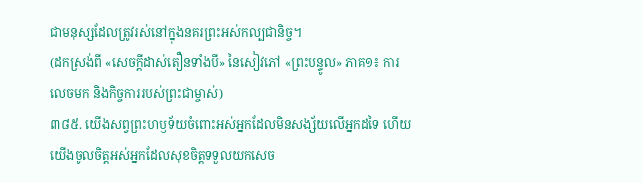ជាមនុស្សដែលត្រូវរស់នៅក្នុងនគរព្រះអស់កល្បជានិច្ច។
(ដកស្រង់ពី «សេចក្ដីដាស់តឿនទាំងបី» នៃសៀវភៅ «ព្រះបន្ទូល» ភាគ១៖ ការលេចមក និងកិច្ចការរបស់ព្រះជាម្ចាស់)
៣៨៥. យើងសព្វព្រះហឫទ័យចំពោះអស់អ្នកដែលមិនសង្ស័យលើអ្នកដទៃ ហើយយើងចូលចិត្តអស់អ្នកដែលសុខចិត្តទទួលយកសេច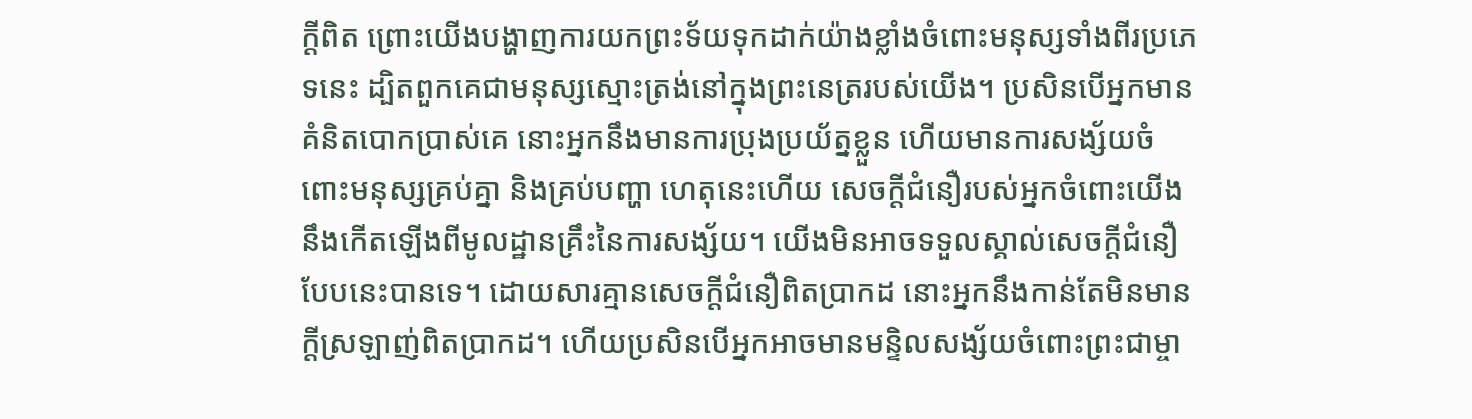ក្តីពិត ព្រោះយើងបង្ហាញការយកព្រះទ័យទុកដាក់យ៉ាងខ្លាំងចំពោះមនុស្សទាំងពីរប្រភេទនេះ ដ្បិតពួកគេជាមនុស្សស្មោះត្រង់នៅក្នុងព្រះនេត្ររបស់យើង។ ប្រសិនបើអ្នកមានគំនិតបោកប្រាស់គេ នោះអ្នកនឹងមានការប្រុងប្រយ័ត្នខ្លួន ហើយមានការសង្ស័យចំពោះមនុស្សគ្រប់គ្នា និងគ្រប់បញ្ហា ហេតុនេះហើយ សេចក្ដីជំនឿរបស់អ្នកចំពោះយើង នឹងកើតឡើងពីមូលដ្ឋានគ្រឹះនៃការសង្ស័យ។ យើងមិនអាចទទួលស្គាល់សេចក្ដីជំនឿបែបនេះបានទេ។ ដោយសារគ្មានសេចក្ដីជំនឿពិតប្រាកដ នោះអ្នកនឹងកាន់តែមិនមានក្តីស្រឡាញ់ពិតប្រាកដ។ ហើយប្រសិនបើអ្នកអាចមានមន្ទិលសង្ស័យចំពោះព្រះជាម្ចា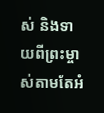ស់ និងទាយពីព្រះម្ចាស់តាមតែអំ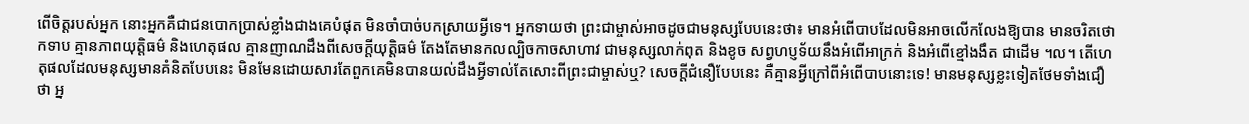ពើចិត្តរបស់អ្នក នោះអ្នកគឺជាជនបោកប្រាស់ខ្លាំងជាងគេបំផុត មិនចាំបាច់បកស្រាយអ្វីទេ។ អ្នកទាយថា ព្រះជាម្ចាស់អាចដូចជាមនុស្សបែបនេះថា៖ មានអំពើបាបដែលមិនអាចលើកលែងឱ្យបាន មានចរិតថោកទាប គ្មានភាពយុត្តិធម៌ និងហេតុផល គ្មានញាណដឹងពីសេចក្ដីយុត្តិធម៌ តែងតែមានកលល្បិចកាចសាហាវ ជាមនុស្សលាក់ពុត និងខូច សព្វហប្ញទ័យនឹងអំពើអាក្រក់ និងអំពើខ្មៅងងឹត ជាដើម ។ល។ តើហេតុផលដែលមនុស្សមានគំនិតបែបនេះ មិនមែនដោយសារតែពួកគេមិនបានយល់ដឹងអ្វីទាល់តែសោះពីព្រះជាម្ចាស់ឬ? សេចក្ដីជំនឿបែបនេះ គឺគ្មានអ្វីក្រៅពីអំពើបាបនោះទេ! មានមនុស្សខ្លះទៀតថែមទាំងជឿថា អ្ន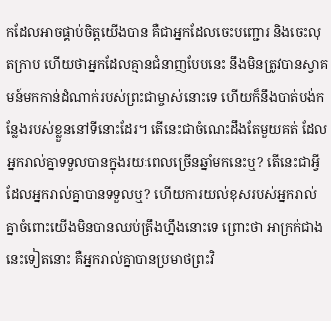កដែលអាចផ្គាប់ចិត្តយើងបាន គឺជាអ្នកដែលចេះបញ្ជោរ និងចេះលុតក្រាប ហើយថាអ្នកដែលគ្មានជំនាញបែបនេះ នឹងមិនត្រូវបានស្វាគមន៍មកកាន់ដំណាក់របស់ព្រះជាម្ចាស់នោះទេ ហើយក៏នឹងបាត់បង់កន្លែងរបស់ខ្លួននៅទីនោះដែរ។ តើនេះជាចំណេះដឹងតែមួយគត់ ដែលអ្នករាល់គ្នាទទួលបានក្នុងរយៈពេលច្រើនឆ្នាំមកនេះឬ? តើនេះជាអ្វីដែលអ្នករាល់គ្នាបានទទួលឬ? ហើយការយល់ខុសរបស់អ្នករាល់គ្នាចំពោះយើងមិនបានឈប់ត្រឹងហ្នឹងនោះទេ ព្រោះថា អាក្រក់ជាងនេះទៀតនោះ គឺអ្នករាល់គ្នាបានប្រមាថព្រះវិ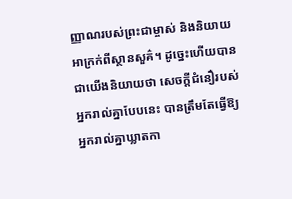ញ្ញាណរបស់ព្រះជាម្ចាស់ និងនិយាយអាក្រក់ពីស្ថានសួគ៌។ ដូច្នេះហើយបានជាយើងនិយាយថា សេចក្ដីជំនឿរបស់អ្នករាល់គ្នាបែបនេះ បានត្រឹមតែធ្វើឱ្យអ្នករាល់គ្នាឃ្លាតកា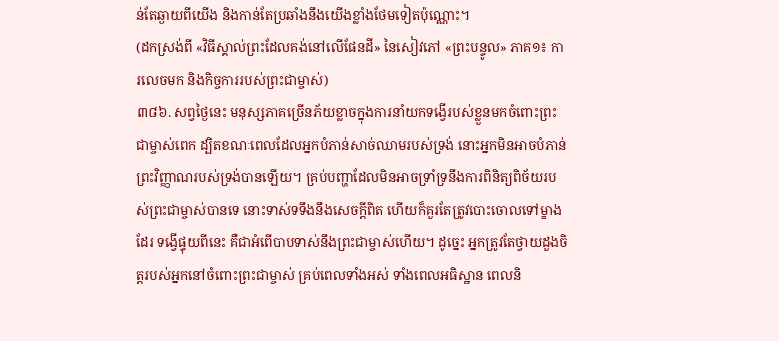ន់តែឆ្ងាយពីយើង និងកាន់តែប្រឆាំងនឹងយើងខ្លាំងថែមទៀតប៉ុណ្ណោះ។
(ដកស្រង់ពី «វិធីស្គាល់ព្រះដែលគង់នៅលើផែនដី» នៃសៀវភៅ «ព្រះបន្ទូល» ភាគ១៖ ការលេចមក និងកិច្ចការរបស់ព្រះជាម្ចាស់)
៣៨៦. សព្វថ្ងៃនេះ មនុស្សភាគច្រើនភ័យខ្លាចក្នុងការនាំយកទង្វើរបស់ខ្លួនមកចំពោះព្រះជាម្ចាស់ពេក ដ្បិតខណៈពេលដែលអ្នកបំភាន់សាច់ឈាមរបស់ទ្រង់ នោះអ្នកមិនអាចបំភាន់ព្រះវិញ្ញាណរបស់ទ្រង់បានឡើយ។ គ្រប់បញ្ហាដែលមិនអាចទ្រាំទ្រនឹងការពិនិត្យពិច័យរបស់ព្រះជាម្ចាស់បានទេ នោះទាស់ទទឹងនឹងសេចក្ដីពិត ហើយក៏គួរតែត្រូវបោះចោលទៅម្ខាងដែរ ទង្វើផ្ទុយពីនេះ គឺជាអំពើបាបទាស់នឹងព្រះជាម្ចាស់ហើយ។ ដូច្នេះ អ្នកត្រូវតែថ្វាយដួងចិត្តរបស់អ្នកនៅចំពោះព្រះជាម្ចាស់ គ្រប់ពេលទាំងអស់ ទាំងពេលអធិស្ឋាន ពេលនិ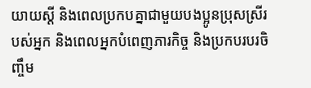យាយស្ដី និងពេលប្រកបគ្នាជាមួយបងប្អូនប្រុសស្រីរបស់អ្នក និងពេលអ្នកបំពេញភារកិច្ច និងប្រកបរបរចិញ្ចឹម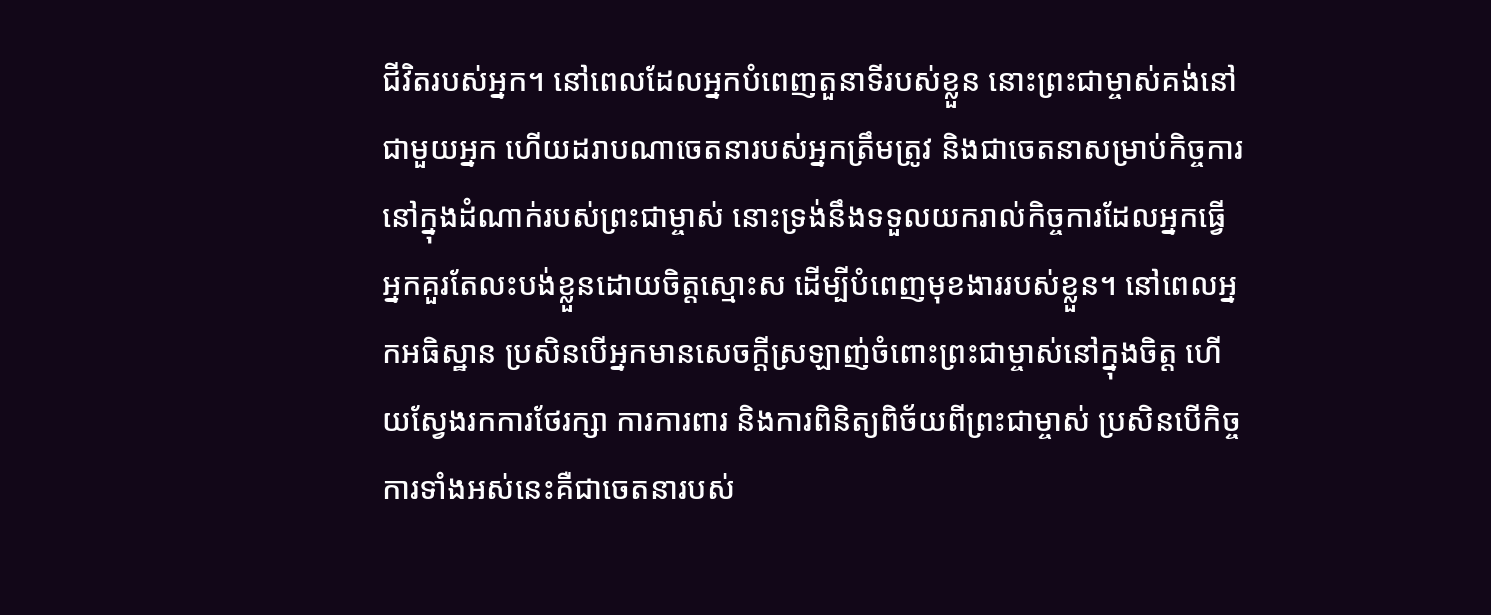ជីវិតរបស់អ្នក។ នៅពេលដែលអ្នកបំពេញតួនាទីរបស់ខ្លួន នោះព្រះជាម្ចាស់គង់នៅជាមួយអ្នក ហើយដរាបណាចេតនារបស់អ្នកត្រឹមត្រូវ និងជាចេតនាសម្រាប់កិច្ចការនៅក្នុងដំណាក់របស់ព្រះជាម្ចាស់ នោះទ្រង់នឹងទទួលយករាល់កិច្ចការដែលអ្នកធ្វើ អ្នកគួរតែលះបង់ខ្លួនដោយចិត្តស្មោះស ដើម្បីបំពេញមុខងាររបស់ខ្លួន។ នៅពេលអ្នកអធិស្ឋាន ប្រសិនបើអ្នកមានសេចក្ដីស្រឡាញ់ចំពោះព្រះជាម្ចាស់នៅក្នុងចិត្ត ហើយស្វែងរកការថែរក្សា ការការពារ និងការពិនិត្យពិច័យពីព្រះជាម្ចាស់ ប្រសិនបើកិច្ចការទាំងអស់នេះគឺជាចេតនារបស់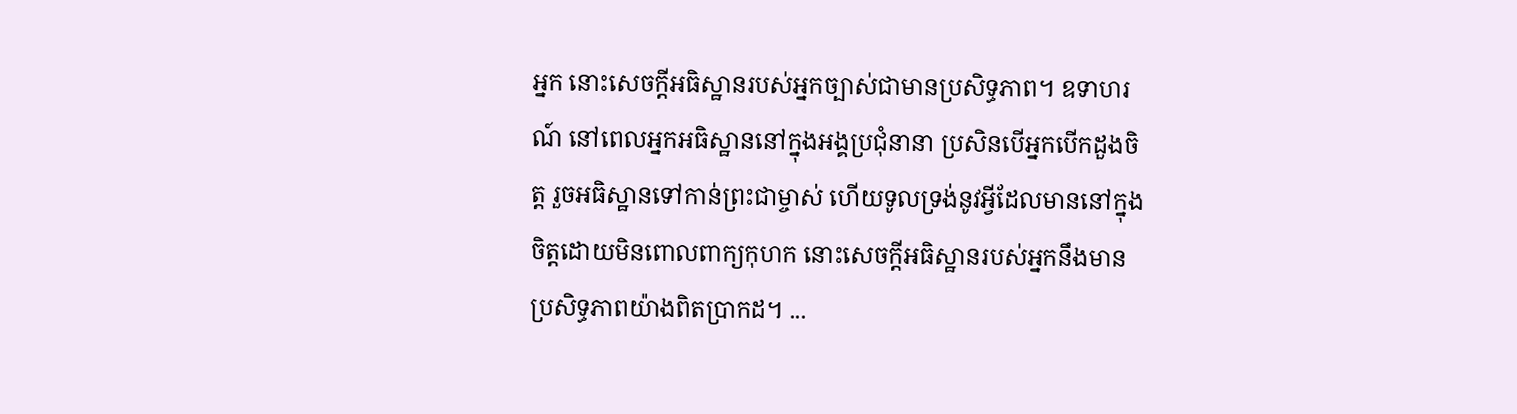អ្នក នោះសេចក្ដីអធិស្ឋានរបស់អ្នកច្បាស់ជាមានប្រសិទ្ធភាព។ ឧទាហរណ៍ នៅពេលអ្នកអធិស្ឋាននៅក្នុងអង្គប្រជុំនានា ប្រសិនបើអ្នកបើកដួងចិត្ត រួចអធិស្ឋានទៅកាន់ព្រះជាម្ចាស់ ហើយទូលទ្រង់នូវអ្វីដែលមាននៅក្នុងចិត្តដោយមិនពោលពាក្យកុហក នោះសេចក្ដីអធិស្ឋានរបស់អ្នកនឹងមានប្រសិទ្ធភាពយ៉ាងពិតប្រាកដ។ ...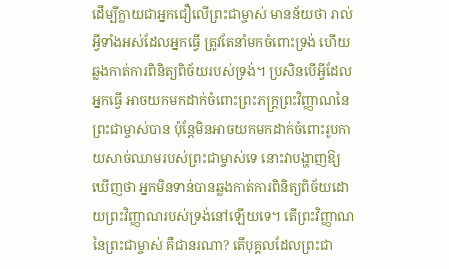ដើម្បីក្លាយជាអ្នកជឿលើព្រះជាម្ចាស់ មានន័យថា រាល់អ្វីទាំងអស់ដែលអ្នកធ្វើ ត្រូវតែនាំមកចំពោះទ្រង់ ហើយឆ្លងកាត់ការពិនិត្យពិច័យរបស់ទ្រង់។ ប្រសិនបើអ្វីដែលអ្នកធ្វើ អាចយកមកដាក់ចំពោះព្រះភក្ត្រព្រះវិញ្ញាណនៃព្រះជាម្ចាស់បាន ប៉ុន្តែមិនអាចយកមកដាក់ចំពោះរូបកាយសាច់ឈាមរបស់ព្រះជាម្ចាស់ទេ នោះវាបង្ហាញឱ្យឃើញថា អ្នកមិនទាន់បានឆ្លងកាត់ការពិនិត្យពិច័យដោយព្រះវិញ្ញាណរបស់ទ្រង់នៅឡើយទេ។ តើព្រះវិញ្ញាណនៃព្រះជាម្ចាស់ គឺជានរណា? តើបុគ្គលដែលព្រះជា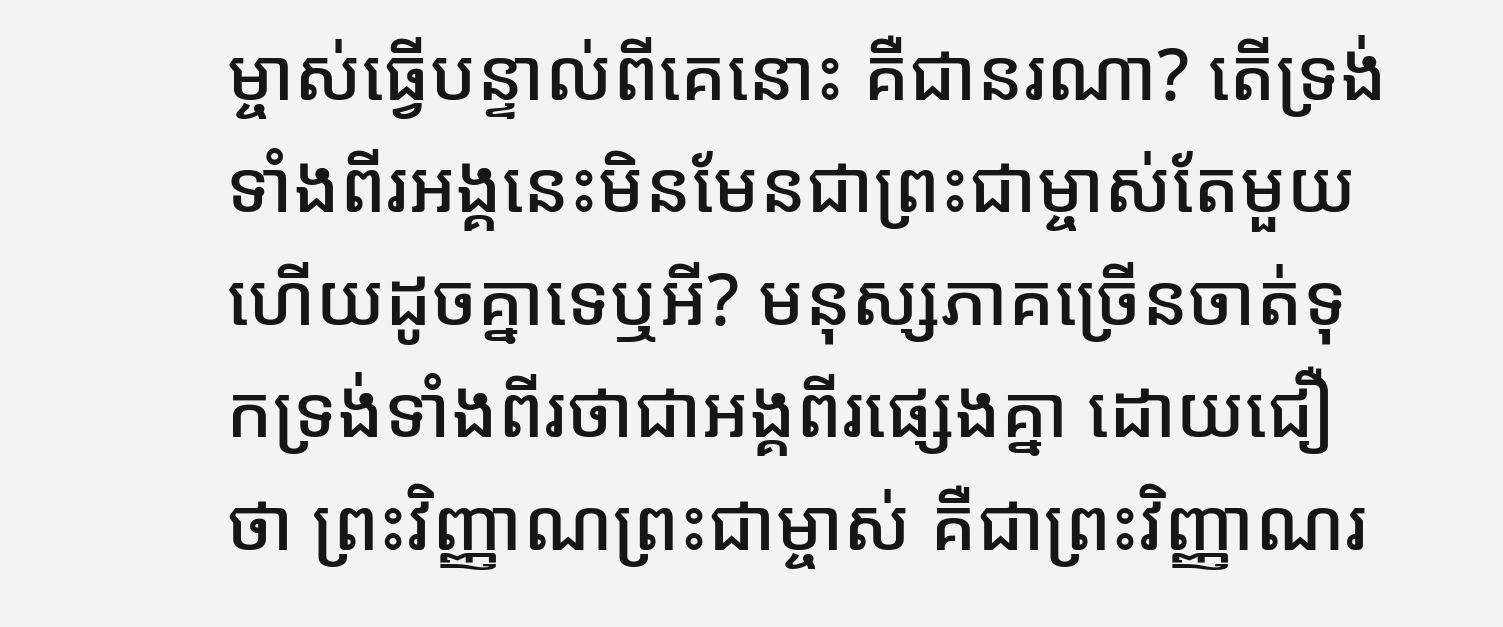ម្ចាស់ធ្វើបន្ទាល់ពីគេនោះ គឺជានរណា? តើទ្រង់ទាំងពីរអង្គនេះមិនមែនជាព្រះជាម្ចាស់តែមួយ ហើយដូចគ្នាទេឬអី? មនុស្សភាគច្រើនចាត់ទុកទ្រង់ទាំងពីរថាជាអង្គពីរផ្សេងគ្នា ដោយជឿថា ព្រះវិញ្ញាណព្រះជាម្ចាស់ គឺជាព្រះវិញ្ញាណរ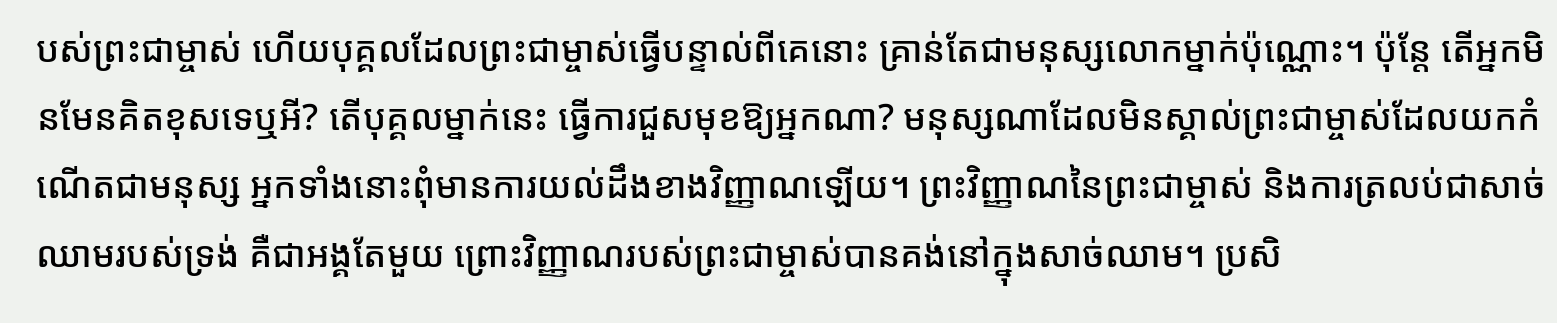បស់ព្រះជាម្ចាស់ ហើយបុគ្គលដែលព្រះជាម្ចាស់ធ្វើបន្ទាល់ពីគេនោះ គ្រាន់តែជាមនុស្សលោកម្នាក់ប៉ុណ្ណោះ។ ប៉ុន្តែ តើអ្នកមិនមែនគិតខុសទេឬអី? តើបុគ្គលម្នាក់នេះ ធ្វើការជួសមុខឱ្យអ្នកណា? មនុស្សណាដែលមិនស្គាល់ព្រះជាម្ចាស់ដែលយកកំណើតជាមនុស្ស អ្នកទាំងនោះពុំមានការយល់ដឹងខាងវិញ្ញាណឡើយ។ ព្រះវិញ្ញាណនៃព្រះជាម្ចាស់ និងការត្រលប់ជាសាច់ឈាមរបស់ទ្រង់ គឺជាអង្គតែមួយ ព្រោះវិញ្ញាណរបស់ព្រះជាម្ចាស់បានគង់នៅក្នុងសាច់ឈាម។ ប្រសិ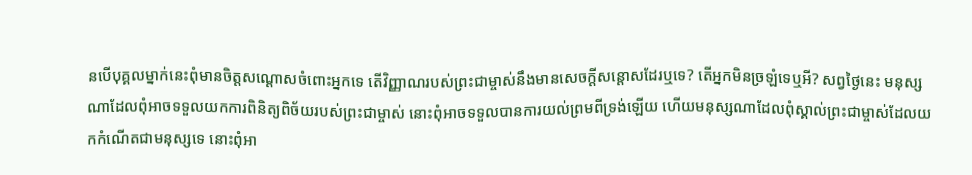នបើបុគ្គលម្នាក់នេះពុំមានចិត្តសណ្ដោសចំពោះអ្នកទេ តើវិញ្ញាណរបស់ព្រះជាម្ចាស់នឹងមានសេចក្ដីសន្ដោសដែរឬទេ? តើអ្នកមិនច្រឡំទេឬអី? សព្វថ្ងៃនេះ មនុស្សណាដែលពុំអាចទទួលយកការពិនិត្យពិច័យរបស់ព្រះជាម្ចាស់ នោះពុំអាចទទួលបានការយល់ព្រមពីទ្រង់ឡើយ ហើយមនុស្សណាដែលពុំស្គាល់ព្រះជាម្ចាស់ដែលយកកំណើតជាមនុស្សទេ នោះពុំអា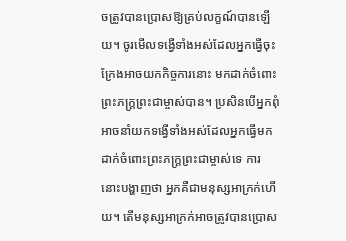ចត្រូវបានប្រោសឱ្យគ្រប់លក្ខណ៍បានឡើយ។ ចូរមើលទង្វើទាំងអស់ដែលអ្នកធ្វើចុះ ក្រែងអាចយកកិច្ចការនោះ មកដាក់ចំពោះព្រះភក្ត្រព្រះជាម្ចាស់បាន។ ប្រសិនបើអ្នកពុំអាចនាំយកទង្វើទាំងអស់ដែលអ្នកធ្វើមកដាក់ចំពោះព្រះភក្ត្រព្រះជាម្ចាស់ទេ ការនោះបង្ហាញថា អ្នកគឺជាមនុស្សអាក្រក់ហើយ។ តើមនុស្សអាក្រក់អាចត្រូវបានប្រោស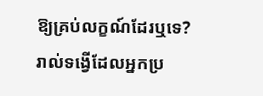ឱ្យគ្រប់លក្ខណ៍ដែរឬទេ? រាល់ទង្វើដែលអ្នកប្រ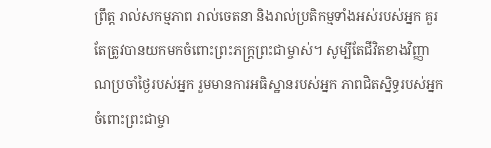ព្រឹត្ត រាល់សកម្មភាព រាល់ចេតនា និងរាល់ប្រតិកម្មទាំងអស់របស់អ្នក គួរតែត្រូវបានយកមកចំពោះព្រះភក្ត្រព្រះជាម្ចាស់។ សូម្បីតែជីវិតខាងវិញ្ញាណប្រចាំថ្ងៃរបស់អ្នក រួមមានការអធិស្ឋានរបស់អ្នក ភាពជិតស្និទ្ធរបស់អ្នកចំពោះព្រះជាម្ចា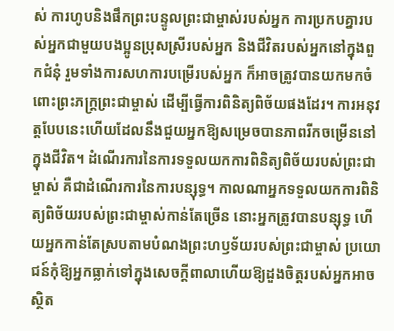ស់ ការហូបនិងផឹកព្រះបន្ទូលព្រះជាម្ចាស់របស់អ្នក ការប្រកបគ្នារបស់អ្នកជាមួយបងប្អូនប្រុសស្រីរបស់អ្នក និងជីវិតរបស់អ្នកនៅក្នុងពួកជំនុំ រួមទាំងការសហការបម្រើរបស់អ្នក ក៏អាចត្រូវបានយកមកចំពោះព្រះភក្ត្រព្រះជាម្ចាស់ ដើម្បីធ្វើការពិនិត្យពិច័យផងដែរ។ ការអនុវត្តបែបនេះហើយដែលនឹងជួយអ្នកឱ្យសម្រេចបានភាពរីកចម្រើននៅក្នុងជីវិត។ ដំណើរការនៃការទទួលយកការពិនិត្យពិច័យរបស់ព្រះជាម្ចាស់ គឺជាដំណើរការនៃការបន្សុទ្ធ។ កាលណាអ្នកទទួលយកការពិនិត្យពិច័យរបស់ព្រះជាម្ចាស់កាន់តែច្រើន នោះអ្នកត្រូវបានបន្សុទ្ធ ហើយអ្នកកាន់តែស្របតាមបំណងព្រះហឫទ័យរបស់ព្រះជាម្ចាស់ ប្រយោជន៍កុំឱ្យអ្នកធ្លាក់ទៅក្នុងសេចក្តីពាលាហើយឱ្យដួងចិត្តរបស់អ្នកអាចស្ថិត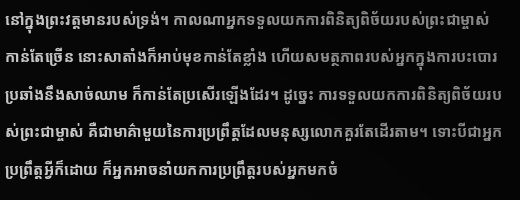នៅក្នុងព្រះវត្តមានរបស់ទ្រង់។ កាលណាអ្នកទទួលយកការពិនិត្យពិច័យរបស់ព្រះជាម្ចាស់កាន់តែច្រើន នោះសាតាំងក៏អាប់មុខកាន់តែខ្លាំង ហើយសមត្ថភាពរបស់អ្នកក្នុងការបះបោរប្រឆាំងនឹងសាច់ឈាម ក៏កាន់តែប្រសើរឡើងដែរ។ ដូច្នេះ ការទទួលយកការពិនិត្យពិច័យរបស់ព្រះជាម្ចាស់ គឺជាមាគ៌ាមួយនៃការប្រព្រឹត្តដែលមនុស្សលោកគួរតែដើរតាម។ ទោះបីជាអ្នកប្រព្រឹត្តអ្វីក៏ដោយ ក៏អ្នកអាចនាំយកការប្រព្រឹត្តរបស់អ្នកមកចំ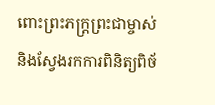ពោះព្រះភក្ត្រព្រះជាម្ចាស់ និងស្វែងរកការពិនិត្យពិច័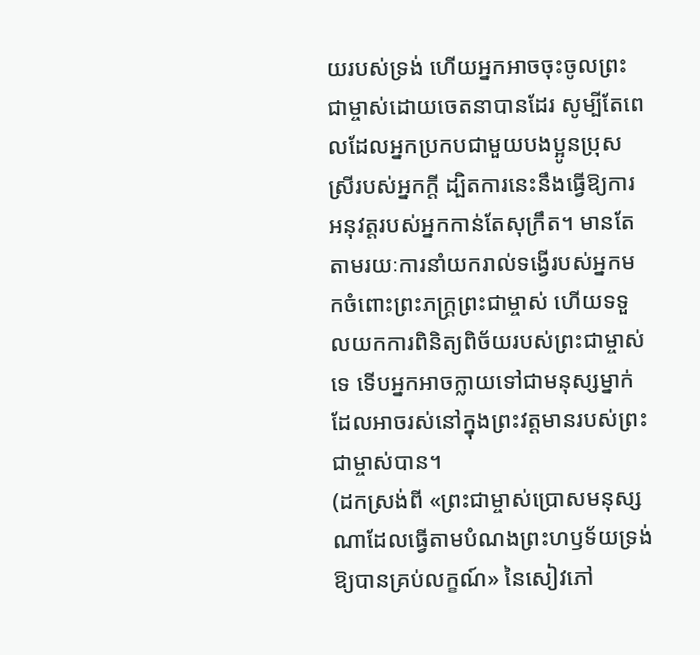យរបស់ទ្រង់ ហើយអ្នកអាចចុះចូលព្រះជាម្ចាស់ដោយចេតនាបានដែរ សូម្បីតែពេលដែលអ្នកប្រកបជាមួយបងប្អូនប្រុសស្រីរបស់អ្នកក្ដី ដ្បិតការនេះនឹងធ្វើឱ្យការអនុវត្តរបស់អ្នកកាន់តែសុក្រឹត។ មានតែតាមរយៈការនាំយករាល់ទង្វើរបស់អ្នកមកចំពោះព្រះភក្ត្រព្រះជាម្ចាស់ ហើយទទួលយកការពិនិត្យពិច័យរបស់ព្រះជាម្ចាស់ទេ ទើបអ្នកអាចក្លាយទៅជាមនុស្សម្នាក់ដែលអាចរស់នៅក្នុងព្រះវត្តមានរបស់ព្រះជាម្ចាស់បាន។
(ដកស្រង់ពី «ព្រះជាម្ចាស់ប្រោសមនុស្សណាដែលធ្វើតាមបំណងព្រះហឫទ័យទ្រង់ឱ្យបានគ្រប់លក្ខណ៍» នៃសៀវភៅ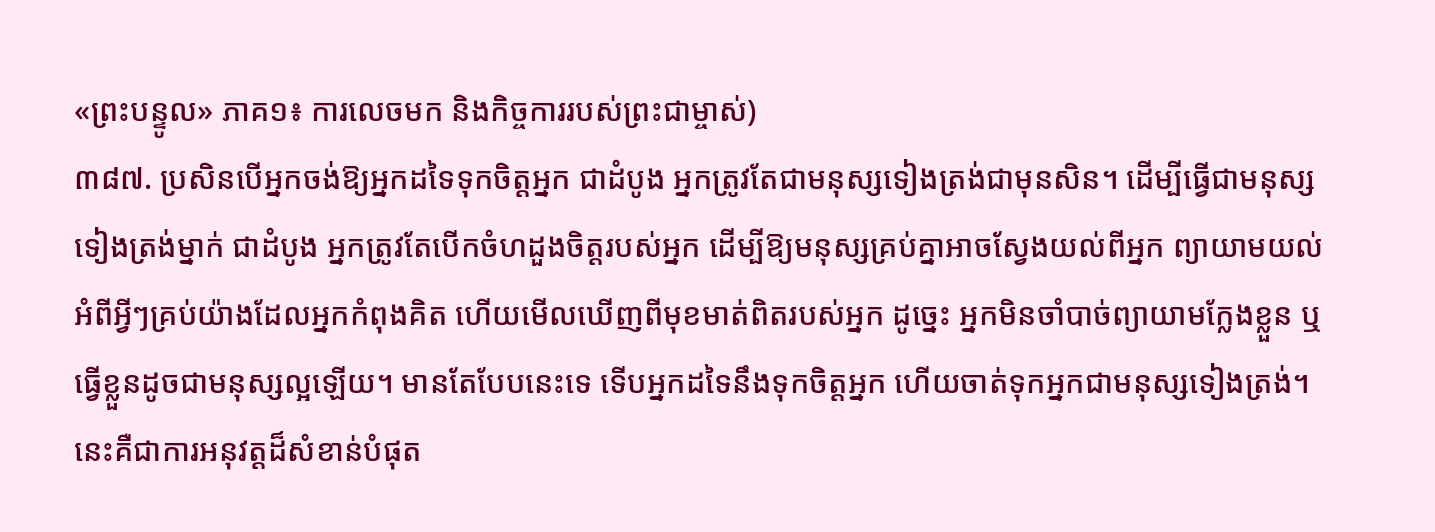«ព្រះបន្ទូល» ភាគ១៖ ការលេចមក និងកិច្ចការរបស់ព្រះជាម្ចាស់)
៣៨៧. ប្រសិនបើអ្នកចង់ឱ្យអ្នកដទៃទុកចិត្តអ្នក ជាដំបូង អ្នកត្រូវតែជាមនុស្សទៀងត្រង់ជាមុនសិន។ ដើម្បីធ្វើជាមនុស្សទៀងត្រង់ម្នាក់ ជាដំបូង អ្នកត្រូវតែបើកចំហដួងចិត្តរបស់អ្នក ដើម្បីឱ្យមនុស្សគ្រប់គ្នាអាចស្វែងយល់ពីអ្នក ព្យាយាមយល់អំពីអ្វីៗគ្រប់យ៉ាងដែលអ្នកកំពុងគិត ហើយមើលឃើញពីមុខមាត់ពិតរបស់អ្នក ដូច្នេះ អ្នកមិនចាំបាច់ព្យាយាមក្លែងខ្លួន ឬធ្វើខ្លួនដូចជាមនុស្សល្អឡើយ។ មានតែបែបនេះទេ ទើបអ្នកដទៃនឹងទុកចិត្តអ្នក ហើយចាត់ទុកអ្នកជាមនុស្សទៀងត្រង់។ នេះគឺជាការអនុវត្តដ៏សំខាន់បំផុត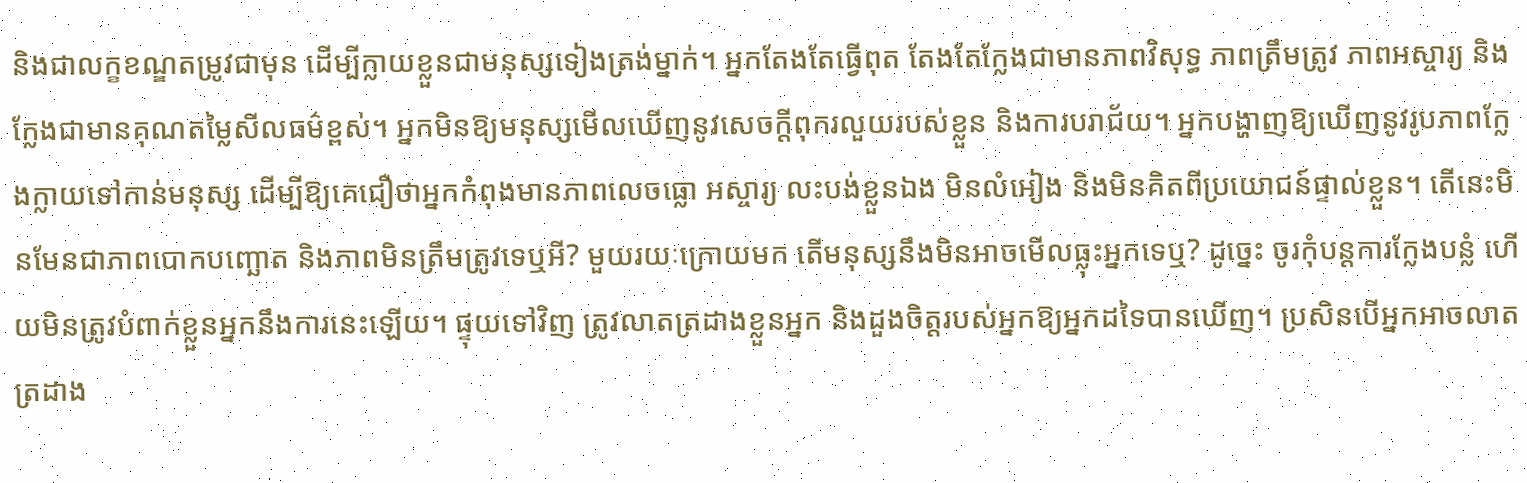និងជាលក្ខខណ្ឌតម្រូវជាមុន ដើម្បីក្លាយខ្លួនជាមនុស្សទៀងត្រង់ម្នាក់។ អ្នកតែងតែធ្វើពុត តែងតែក្លែងជាមានភាពវិសុទ្ធ ភាពត្រឹមត្រូវ ភាពអស្ចារ្យ និងក្លែងជាមានគុណតម្លៃសីលធម៌ខ្ពស់។ អ្នកមិនឱ្យមនុស្សមើលឃើញនូវសេចក្ដីពុករលួយរបស់ខ្លួន និងការបរាជ័យ។ អ្នកបង្ហាញឱ្យឃើញនូវរូបភាពក្លែងក្លាយទៅកាន់មនុស្ស ដើម្បីឱ្យគេជឿថាអ្នកកំពុងមានភាពលេចធ្លោ អស្ចារ្យ លះបង់ខ្លួនឯង មិនលំអៀង និងមិនគិតពីប្រយោជន៍ផ្ទាល់ខ្លួន។ តើនេះមិនមែនជាភាពបោកបញ្ឆោត និងភាពមិនត្រឹមត្រូវទេឬអី? មួយរយៈក្រោយមក តើមនុស្សនឹងមិនអាចមើលធ្លុះអ្នកទេឬ? ដូច្នេះ ចូរកុំបន្តការក្លែងបន្លំ ហើយមិនត្រូវបំពាក់ខ្លួនអ្នកនឹងការនេះឡើយ។ ផ្ទុយទៅវិញ ត្រូវលាតត្រដាងខ្លួនអ្នក និងដួងចិត្តរបស់អ្នកឱ្យអ្នកដទៃបានឃើញ។ ប្រសិនបើអ្នកអាចលាតត្រដាង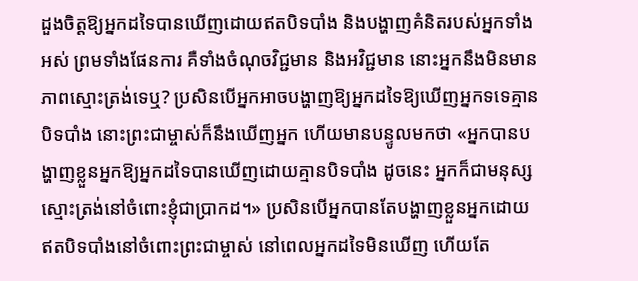ដួងចិត្តឱ្យអ្នកដទៃបានឃើញដោយឥតបិទបាំង និងបង្ហាញគំនិតរបស់អ្នកទាំងអស់ ព្រមទាំងផែនការ គឺទាំងចំណុចវិជ្ជមាន និងអវិជ្ជមាន នោះអ្នកនឹងមិនមានភាពស្មោះត្រង់ទេឬ? ប្រសិនបើអ្នកអាចបង្ហាញឱ្យអ្នកដទៃឱ្យឃើញអ្នកទទេគ្មានបិទបាំង នោះព្រះជាម្ចាស់ក៏នឹងឃើញអ្នក ហើយមានបន្ទូលមកថា «អ្នកបានបង្ហាញខ្លួនអ្នកឱ្យអ្នកដទៃបានឃើញដោយគ្មានបិទបាំង ដូចនេះ អ្នកក៏ជាមនុស្សស្មោះត្រង់នៅចំពោះខ្ញុំជាប្រាកដ។» ប្រសិនបើអ្នកបានតែបង្ហាញខ្លួនអ្នកដោយឥតបិទបាំងនៅចំពោះព្រះជាម្ចាស់ នៅពេលអ្នកដទៃមិនឃើញ ហើយតែ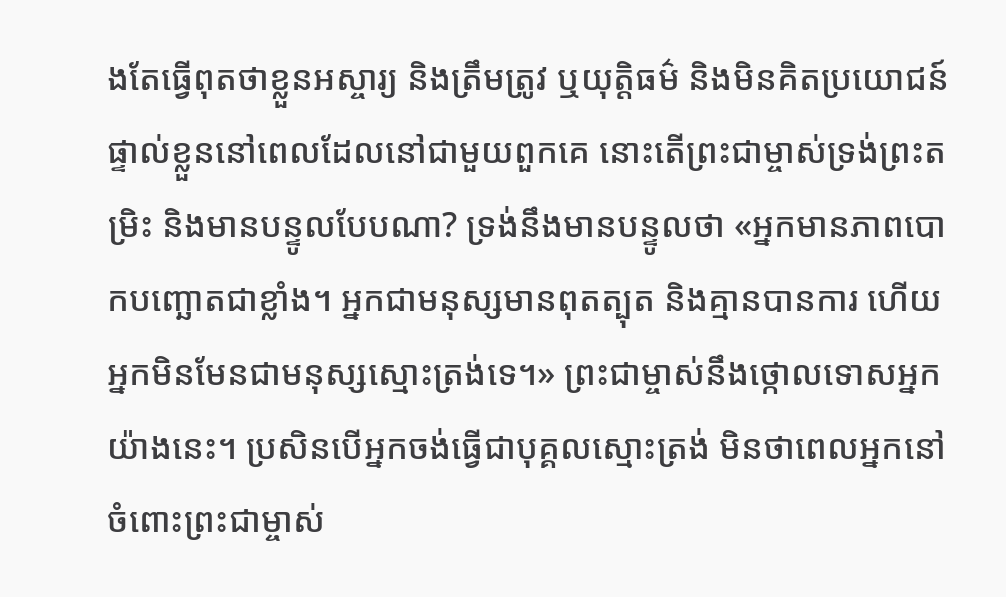ងតែធ្វើពុតថាខ្លួនអស្ចារ្យ និងត្រឹមត្រូវ ឬយុត្តិធម៌ និងមិនគិតប្រយោជន៍ផ្ទាល់ខ្លួននៅពេលដែលនៅជាមួយពួកគេ នោះតើព្រះជាម្ចាស់ទ្រង់ព្រះតម្រិះ និងមានបន្ទូលបែបណា? ទ្រង់នឹងមានបន្ទូលថា «អ្នកមានភាពបោកបញ្ឆោតជាខ្លាំង។ អ្នកជាមនុស្សមានពុតត្បុត និងគ្មានបានការ ហើយអ្នកមិនមែនជាមនុស្សស្មោះត្រង់ទេ។» ព្រះជាម្ចាស់នឹងថ្កោលទោសអ្នកយ៉ាងនេះ។ ប្រសិនបើអ្នកចង់ធ្វើជាបុគ្គលស្មោះត្រង់ មិនថាពេលអ្នកនៅចំពោះព្រះជាម្ចាស់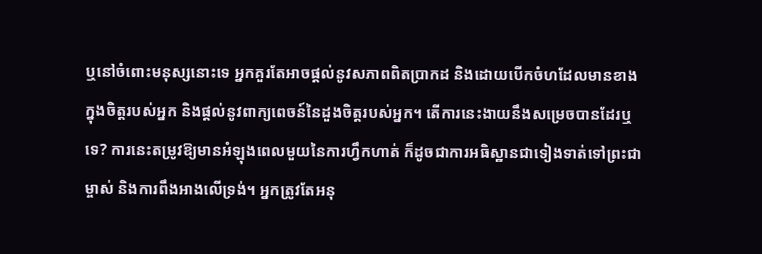ឬនៅចំពោះមនុស្សនោះទេ អ្នកគួរតែអាចផ្ដល់នូវសភាពពិតប្រាកដ និងដោយបើកចំហដែលមានខាងក្នុងចិត្តរបស់អ្នក និងផ្ដល់នូវពាក្យពេចន៍នៃដួងចិត្តរបស់អ្នក។ តើការនេះងាយនឹងសម្រេចបានដែរឬទេ? ការនេះតម្រូវឱ្យមានអំឡុងពេលមួយនៃការហ្វឹកហាត់ ក៏ដូចជាការអធិស្ឋានជាទៀងទាត់ទៅព្រះជាម្ចាស់ និងការពឹងអាងលើទ្រង់។ អ្នកត្រូវតែអនុ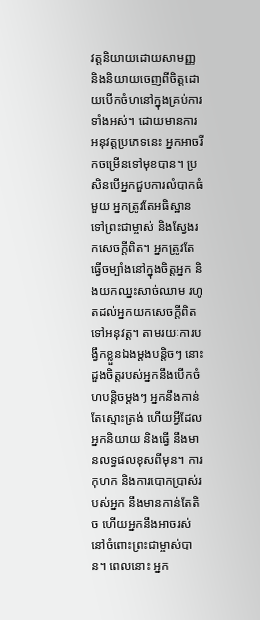វត្តនិយាយដោយសាមញ្ញ និងនិយាយចេញពីចិត្តដោយបើកចំហនៅក្នុងគ្រប់ការទាំងអស់។ ដោយមានការអនុវត្តប្រភេទនេះ អ្នកអាចរីកចម្រើនទៅមុខបាន។ ប្រសិនបើអ្នកជួបការលំបាកធំមួយ អ្នកត្រូវតែអធិស្ឋានទៅព្រះជាម្ចាស់ និងស្វែងរកសេចក្តីពិត។ អ្នកត្រូវតែធ្វើចម្បាំងនៅក្នុងចិត្តអ្នក និងយកឈ្នះសាច់ឈាម រហូតដល់អ្នកយកសេចក្តីពិតទៅអនុវត្ត។ តាមរយៈការបង្វឹកខ្លួនឯងម្ដងបន្តិចៗ នោះដួងចិត្តរបស់អ្នកនឹងបើកចំហបន្តិចម្ដងៗ អ្នកនឹងកាន់តែស្មោះត្រង់ ហើយអ្វីដែលអ្នកនិយាយ និងធ្វើ នឹងមានលទ្ធផលខុសពីមុន។ ការកុហក និងការបោកប្រាស់របស់អ្នក នឹងមានកាន់តែតិច ហើយអ្នកនឹងអាចរស់នៅចំពោះព្រះជាម្ចាស់បាន។ ពេលនោះ អ្នក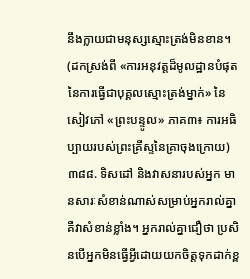នឹងក្លាយជាមនុស្សស្មោះត្រង់មិនខាន។
(ដកស្រង់ពី «ការអនុវត្តដ៏មូលដ្ឋានបំផុតនៃការធ្វើជាបុគ្គលស្មោះត្រង់ម្នាក់» នៃសៀវភៅ «ព្រះបន្ទូល» ភាគ៣៖ ការអធិប្បាយរបស់ព្រះគ្រីស្ទនៃគ្រាចុងក្រោយ)
៣៨៨. ទិសដៅ និងវាសនារបស់អ្នក មានសារៈសំខាន់ណាស់សម្រាប់អ្នករាល់គ្នា គឺវាសំខាន់ខ្លាំង។ អ្នករាល់គ្នាជឿថា ប្រសិនបើអ្នកមិនធ្វើអ្វីដោយយកចិត្តទុកដាក់ខ្ព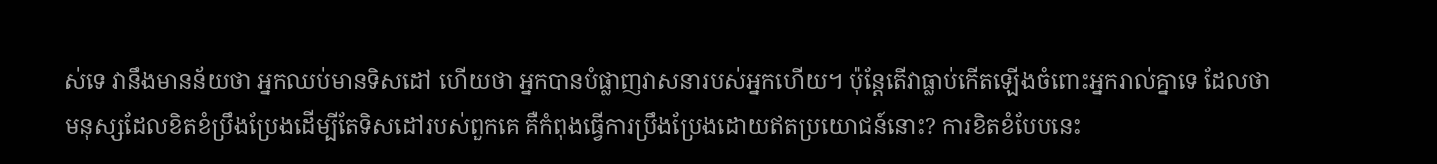ស់ទេ វានឹងមានន័យថា អ្នកឈប់មានទិសដៅ ហើយថា អ្នកបានបំផ្លាញវាសនារបស់អ្នកហើយ។ ប៉ុន្តែតើវាធ្លាប់កើតឡើងចំពោះអ្នករាល់គ្នាទេ ដែលថាមនុស្សដែលខិតខំប្រឹងប្រែងដើម្បីតែទិសដៅរបស់ពួកគេ គឺកំពុងធ្វើការប្រឹងប្រែងដោយឥតប្រយោជន៍នោះ? ការខិតខំបែបនេះ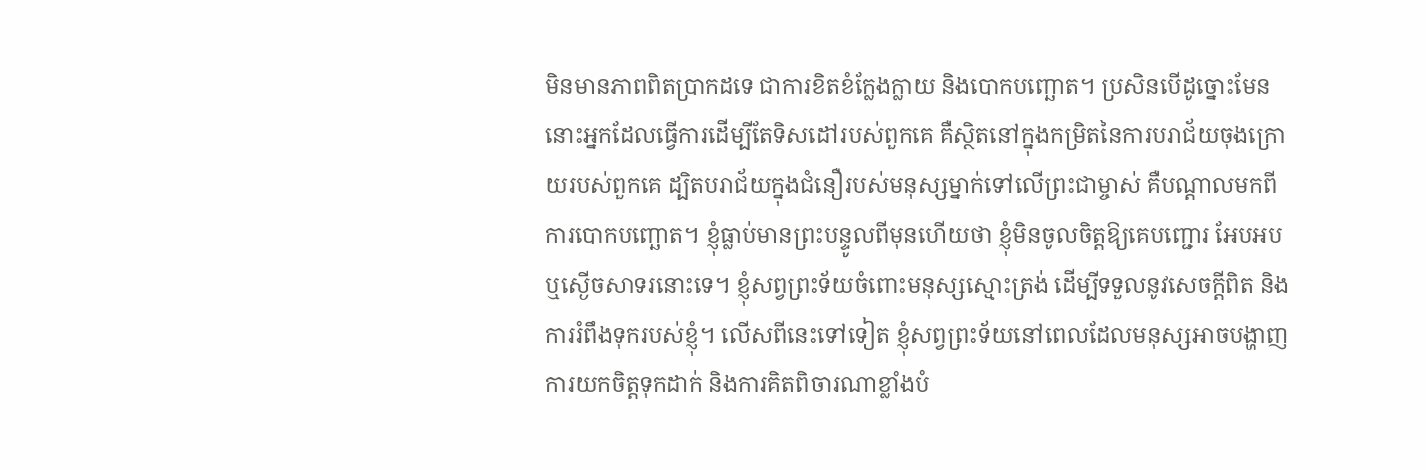មិនមានភាពពិតប្រាកដទេ ជាការខិតខំក្លែងក្លាយ និងបោកបញ្ឆោត។ ប្រសិនបើដូច្នោះមែន នោះអ្នកដែលធ្វើការដើម្បីតែទិសដៅរបស់ពួកគេ គឺស្ថិតនៅក្នុងកម្រិតនៃការបរាជ័យចុងក្រោយរបស់ពួកគេ ដ្បិតបរាជ័យក្នុងជំនឿរបស់មនុស្សម្នាក់ទៅលើព្រះជាម្ចាស់ គឺបណ្តាលមកពីការបោកបញ្ឆោត។ ខ្ញុំធ្លាប់មានព្រះបន្ទូលពីមុនហើយថា ខ្ញុំមិនចូលចិត្តឱ្យគេបញ្ជោរ អែបអប ឬស្ងើចសាទរនោះទេ។ ខ្ញុំសព្វព្រះទ័យចំពោះមនុស្សស្មោះត្រង់ ដើម្បីទទួលនូវសេចក្ដីពិត និងការរំពឹងទុករបស់ខ្ញុំ។ លើសពីនេះទៅទៀត ខ្ញុំសព្វព្រះទ័យនៅពេលដែលមនុស្សអាចបង្ហាញការយកចិត្តទុកដាក់ និងការគិតពិចារណាខ្លាំងបំ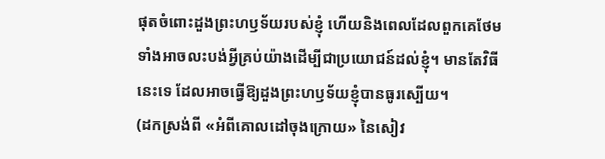ផុតចំពោះដួងព្រះហឫទ័យរបស់ខ្ញុំ ហើយនិងពេលដែលពួកគេថែមទាំងអាចលះបង់អ្វីគ្រប់យ៉ាងដើម្បីជាប្រយោជន៍ដល់ខ្ញុំ។ មានតែវិធីនេះទេ ដែលអាចធ្វើឱ្យដួងព្រះហឫទ័យខ្ញុំបានធូរស្បើយ។
(ដកស្រង់ពី «អំពីគោលដៅចុងក្រោយ» នៃសៀវ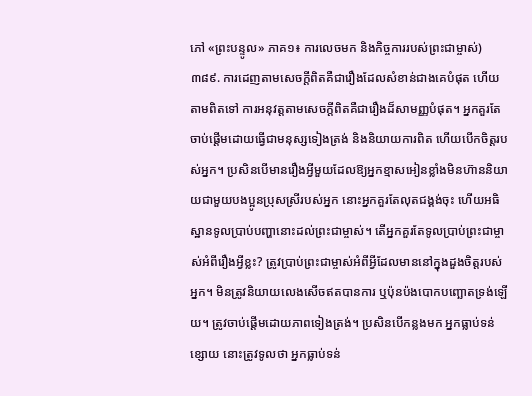ភៅ «ព្រះបន្ទូល» ភាគ១៖ ការលេចមក និងកិច្ចការរបស់ព្រះជាម្ចាស់)
៣៨៩. ការដេញតាមសេចក្តីពិតគឺជារឿងដែលសំខាន់ជាងគេបំផុត ហើយតាមពិតទៅ ការអនុវត្តតាមសេចក្តីពិតគឺជារឿងដ៏សាមញ្ញបំផុត។ អ្នកគួរតែចាប់ផ្ដើមដោយធ្វើជាមនុស្សទៀងត្រង់ និងនិយាយការពិត ហើយបើកចិត្តរបស់អ្នក។ ប្រសិនបើមានរឿងអ្វីមួយដែលឱ្យអ្នកខ្មាសអៀនខ្លាំងមិនហ៊ាននិយាយជាមួយបងប្អូនប្រុសស្រីរបស់អ្នក នោះអ្នកគួរតែលុតជង្គង់ចុះ ហើយអធិស្ឋានទូលប្រាប់បញ្ហានោះដល់ព្រះជាម្ចាស់។ តើអ្នកគួរតែទូលប្រាប់ព្រះជាម្ចាស់អំពីរឿងអ្វីខ្លះ? ត្រូវប្រាប់ព្រះជាម្ចាស់អំពីអ្វីដែលមាននៅក្នុងដួងចិត្តរបស់អ្នក។ មិនត្រូវនិយាយលេងសើចឥតបានការ ឬប៉ុនប៉ងបោកបញ្ឆោតទ្រង់ឡើយ។ ត្រូវចាប់ផ្ដើមដោយភាពទៀងត្រង់។ ប្រសិនបើកន្លងមក អ្នកធ្លាប់ទន់ខ្សោយ នោះត្រូវទូលថា អ្នកធ្លាប់ទន់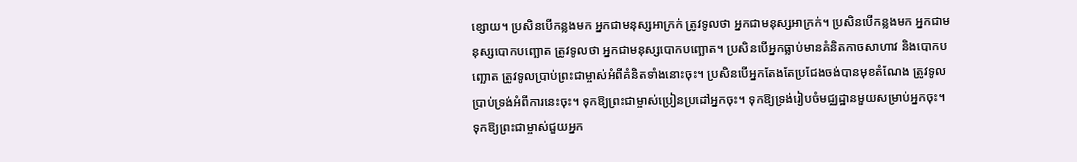ខ្សោយ។ ប្រសិនបើកន្លងមក អ្នកជាមនុស្សអាក្រក់ ត្រូវទូលថា អ្នកជាមនុស្សអាក្រក់។ ប្រសិនបើកន្លងមក អ្នកជាមនុស្សបោកបញ្ឆោត ត្រូវទូលថា អ្នកជាមនុស្សបោកបញ្ឆោត។ ប្រសិនបើអ្នកធ្លាប់មានគំនិតកាចសាហាវ និងបោកបញ្ឆោត ត្រូវទូលប្រាប់ព្រះជាម្ចាស់អំពីគំនិតទាំងនោះចុះ។ ប្រសិនបើអ្នកតែងតែប្រជែងចង់បានមុខតំណែង ត្រូវទូលប្រាប់ទ្រង់អំពីការនេះចុះ។ ទុកឱ្យព្រះជាម្ចាស់ប្រៀនប្រដៅអ្នកចុះ។ ទុកឱ្យទ្រង់រៀបចំមជ្ឈដ្ឋានមួយសម្រាប់អ្នកចុះ។ ទុកឱ្យព្រះជាម្ចាស់ជួយអ្នក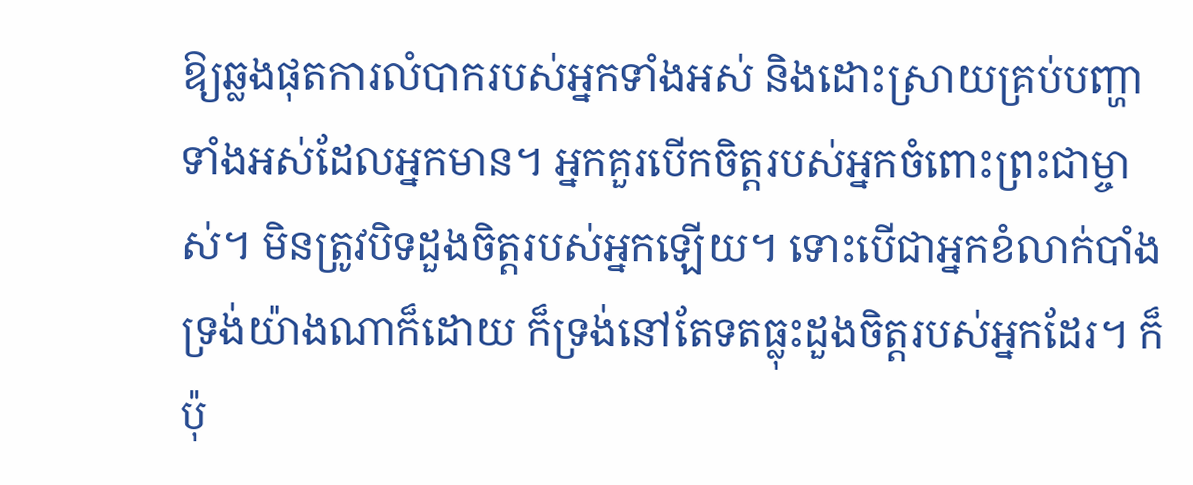ឱ្យឆ្លងផុតការលំបាករបស់អ្នកទាំងអស់ និងដោះស្រាយគ្រប់បញ្ហាទាំងអស់ដែលអ្នកមាន។ អ្នកគួរបើកចិត្តរបស់អ្នកចំពោះព្រះជាម្ចាស់។ មិនត្រូវបិទដួងចិត្តរបស់អ្នកឡើយ។ ទោះបើជាអ្នកខំលាក់បាំងទ្រង់យ៉ាងណាក៏ដោយ ក៏ទ្រង់នៅតែទតធ្លុះដួងចិត្តរបស់អ្នកដែរ។ ក៏ប៉ុ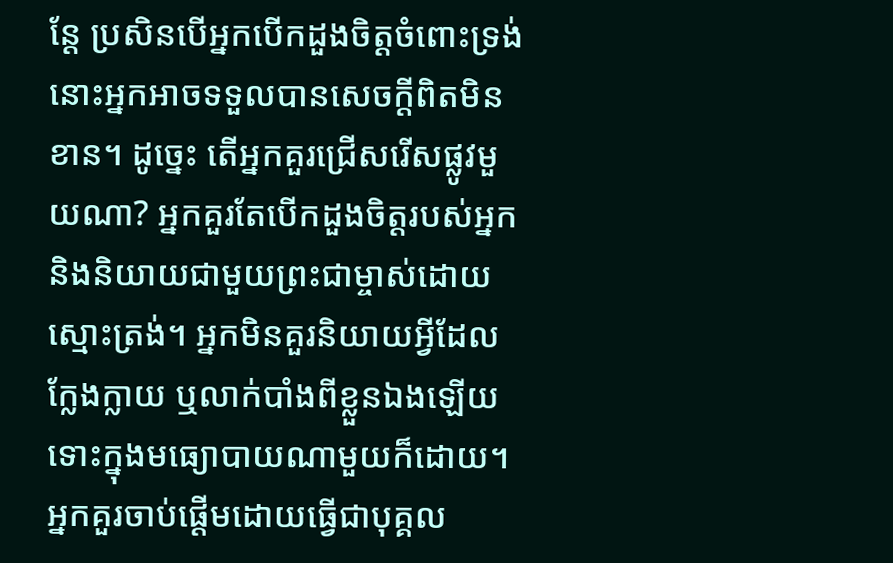ន្តែ ប្រសិនបើអ្នកបើកដួងចិត្តចំពោះទ្រង់ នោះអ្នកអាចទទួលបានសេចក្តីពិតមិនខាន។ ដូច្នេះ តើអ្នកគួរជ្រើសរើសផ្លូវមួយណា? អ្នកគួរតែបើកដួងចិត្តរបស់អ្នក និងនិយាយជាមួយព្រះជាម្ចាស់ដោយស្មោះត្រង់។ អ្នកមិនគួរនិយាយអ្វីដែលក្លែងក្លាយ ឬលាក់បាំងពីខ្លួនឯងឡើយ ទោះក្នុងមធ្យោបាយណាមួយក៏ដោយ។ អ្នកគួរចាប់ផ្ដើមដោយធ្វើជាបុគ្គល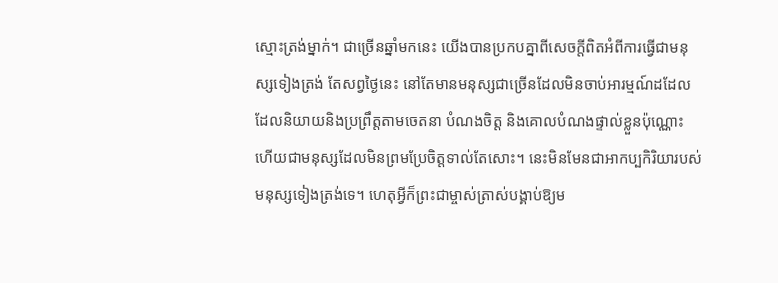ស្មោះត្រង់ម្នាក់។ ជាច្រើនឆ្នាំមកនេះ យើងបានប្រកបគ្នាពីសេចក្តីពិតអំពីការធ្វើជាមនុស្សទៀងត្រង់ តែសព្វថ្ងៃនេះ នៅតែមានមនុស្សជាច្រើនដែលមិនចាប់អារម្មណ៍ដដែល ដែលនិយាយនិងប្រព្រឹត្តតាមចេតនា បំណងចិត្ត និងគោលបំណងផ្ទាល់ខ្លួនប៉ុណ្ណោះ ហើយជាមនុស្សដែលមិនព្រមប្រែចិត្តទាល់តែសោះ។ នេះមិនមែនជាអាកប្បកិរិយារបស់មនុស្សទៀងត្រង់ទេ។ ហេតុអ្វីក៏ព្រះជាម្ចាស់ត្រាស់បង្គាប់ឱ្យម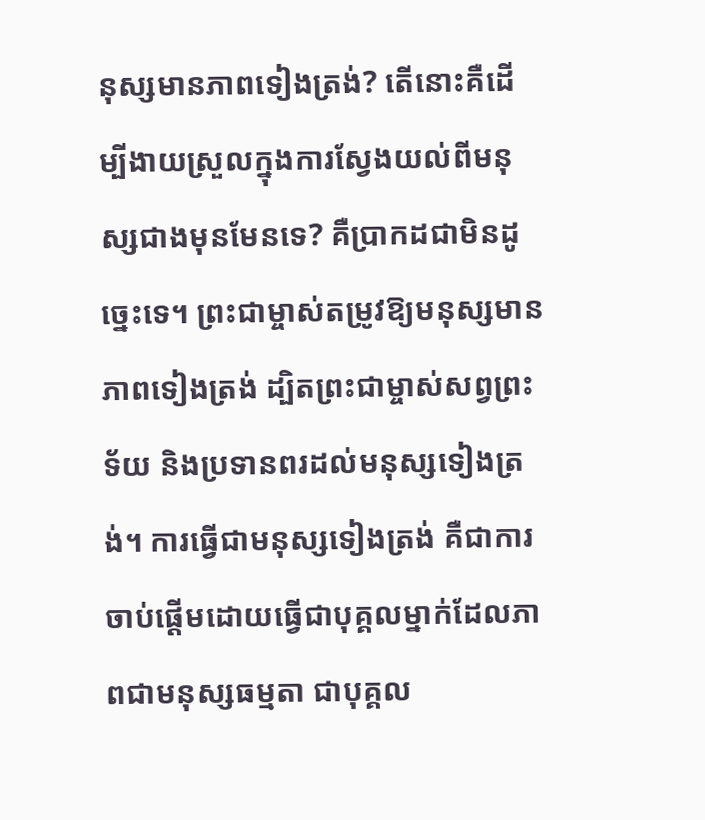នុស្សមានភាពទៀងត្រង់? តើនោះគឺដើម្បីងាយស្រួលក្នុងការស្វែងយល់ពីមនុស្សជាងមុនមែនទេ? គឺប្រាកដជាមិនដូច្នេះទេ។ ព្រះជាម្ចាស់តម្រូវឱ្យមនុស្សមានភាពទៀងត្រង់ ដ្បិតព្រះជាម្ចាស់សព្វព្រះទ័យ និងប្រទានពរដល់មនុស្សទៀងត្រង់។ ការធ្វើជាមនុស្សទៀងត្រង់ គឺជាការចាប់ផ្ដើមដោយធ្វើជាបុគ្គលម្នាក់ដែលភាពជាមនុស្សធម្មតា ជាបុគ្គល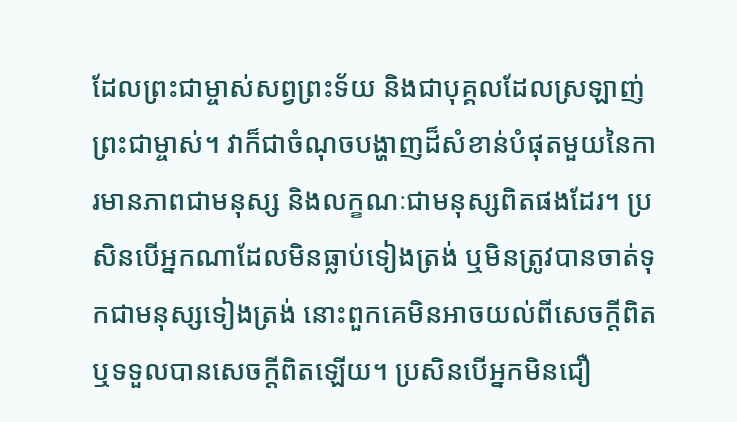ដែលព្រះជាម្ចាស់សព្វព្រះទ័យ និងជាបុគ្គលដែលស្រឡាញ់ព្រះជាម្ចាស់។ វាក៏ជាចំណុចបង្ហាញដ៏សំខាន់បំផុតមួយនៃការមានភាពជាមនុស្ស និងលក្ខណៈជាមនុស្សពិតផងដែរ។ ប្រសិនបើអ្នកណាដែលមិនធ្លាប់ទៀងត្រង់ ឬមិនត្រូវបានចាត់ទុកជាមនុស្សទៀងត្រង់ នោះពួកគេមិនអាចយល់ពីសេចក្តីពិត ឬទទួលបានសេចក្តីពិតឡើយ។ ប្រសិនបើអ្នកមិនជឿ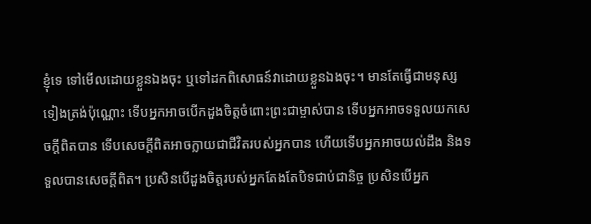ខ្ញុំទេ ទៅមើលដោយខ្លួនឯងចុះ ឬទៅដកពិសោធន៍វាដោយខ្លួនឯងចុះ។ មានតែធ្វើជាមនុស្សទៀងត្រង់ប៉ុណ្ណោះ ទើបអ្នកអាចបើកដួងចិត្តចំពោះព្រះជាម្ចាស់បាន ទើបអ្នកអាចទទួលយកសេចក្ដីពិតបាន ទើបសេចក្ដីពិតអាចក្លាយជាជីវិតរបស់អ្នកបាន ហើយទើបអ្នកអាចយល់ដឹង និងទទួលបានសេចក្ដីពិត។ ប្រសិនបើដួងចិត្តរបស់អ្នកតែងតែបិទជាប់ជានិច្ច ប្រសិនបើអ្នក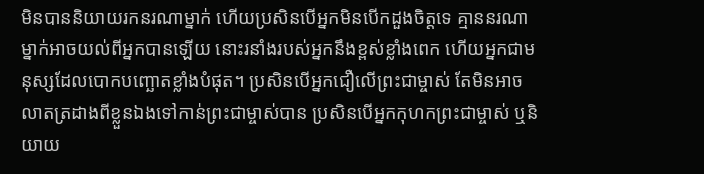មិនបាននិយាយរកនរណាម្នាក់ ហើយប្រសិនបើអ្នកមិនបើកដួងចិត្តទេ គ្មាននរណាម្នាក់អាចយល់ពីអ្នកបានឡើយ នោះរនាំងរបស់អ្នកនឹងខ្ពស់ខ្លាំងពេក ហើយអ្នកជាមនុស្សដែលបោកបញ្ឆោតខ្លាំងបំផុត។ ប្រសិនបើអ្នកជឿលើព្រះជាម្ចាស់ តែមិនអាចលាតត្រដាងពីខ្លួនឯងទៅកាន់ព្រះជាម្ចាស់បាន ប្រសិនបើអ្នកកុហកព្រះជាម្ចាស់ ឬនិយាយ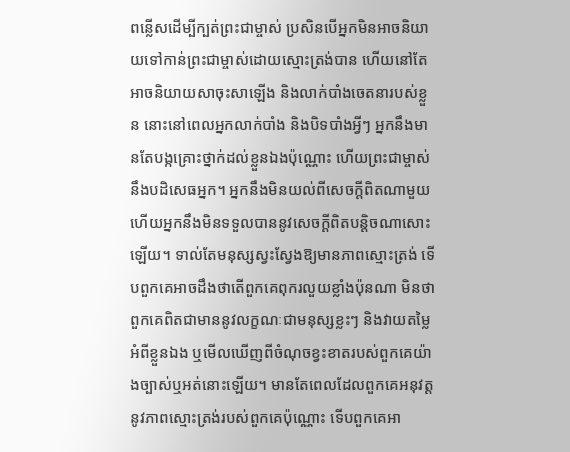ពន្លើសដើម្បីក្បត់ព្រះជាម្ចាស់ ប្រសិនបើអ្នកមិនអាចនិយាយទៅកាន់ព្រះជាម្ចាស់ដោយស្មោះត្រង់បាន ហើយនៅតែអាចនិយាយសាចុះសាឡើង និងលាក់បាំងចេតនារបស់ខ្លួន នោះនៅពេលអ្នកលាក់បាំង និងបិទបាំងអ្វីៗ អ្នកនឹងមានតែបង្កគ្រោះថ្នាក់ដល់ខ្លួនឯងប៉ុណ្ណោះ ហើយព្រះជាម្ចាស់នឹងបដិសេធអ្នក។ អ្នកនឹងមិនយល់ពីសេចក្ដីពិតណាមួយ ហើយអ្នកនឹងមិនទទួលបាននូវសេចក្ដីពិតបន្តិចណាសោះឡើយ។ ទាល់តែមនុស្សស្វះស្វែងឱ្យមានភាពស្មោះត្រង់ ទើបពួកគេអាចដឹងថាតើពួកគេពុករលួយខ្លាំងប៉ុនណា មិនថាពួកគេពិតជាមាននូវលក្ខណៈជាមនុស្សខ្លះៗ និងវាយតម្លៃអំពីខ្លួនឯង ឬមើលឃើញពីចំណុចខ្វះខាតរបស់ពួកគេយ៉ាងច្បាស់ឬអត់នោះឡើយ។ មានតែពេលដែលពួកគេអនុវត្តនូវភាពស្មោះត្រង់របស់ពួកគេប៉ុណ្ណោះ ទើបពួកគេអា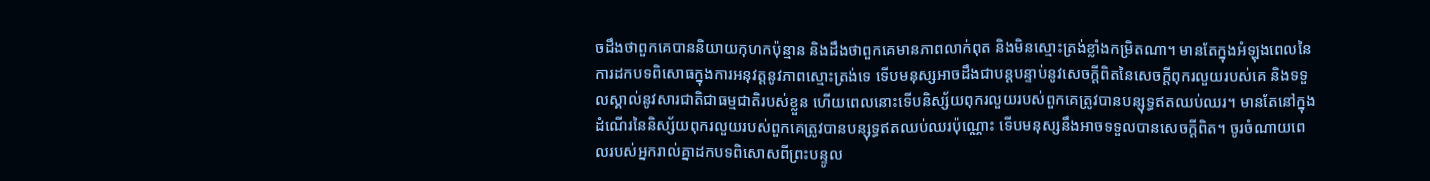ចដឹងថាពួកគេបាននិយាយកុហកប៉ុន្មាន និងដឹងថាពួកគេមានភាពលាក់ពុត និងមិនស្មោះត្រង់ខ្លាំងកម្រិតណា។ មានតែក្នុងអំឡុងពេលនៃការដកបទពិសោធក្នុងការអនុវត្តនូវភាពស្មោះត្រង់ទេ ទើបមនុស្សអាចដឹងជាបន្តបន្ទាប់នូវសេចក្ដីពិតនៃសេចក្ដីពុករលួយរបស់គេ និងទទួលស្គាល់នូវសារជាតិជាធម្មជាតិរបស់ខ្លួន ហើយពេលនោះទើបនិស្ស័យពុករលួយរបស់ពួកគេត្រូវបានបន្សុទ្ធឥតឈប់ឈរ។ មានតែនៅក្នុងដំណើរនៃនិស្ស័យពុករលួយរបស់ពួកគេត្រូវបានបន្សុទ្ធឥតឈប់ឈរប៉ុណ្ណោះ ទើបមនុស្សនឹងអាចទទួលបានសេចក្ដីពិត។ ចូរចំណាយពេលរបស់អ្នករាល់គ្នាដកបទពិសោសពីព្រះបន្ទូល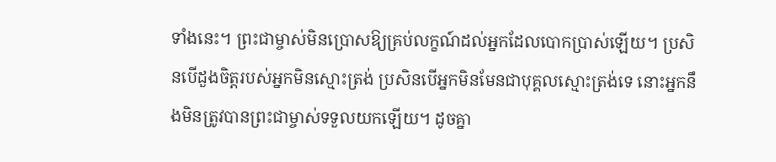ទាំងនេះ។ ព្រះជាម្ចាស់មិនប្រោសឱ្យគ្រប់លក្ខណ៍ដល់អ្នកដែលបោកប្រាស់ឡើយ។ ប្រសិនបើដួងចិត្តរបស់អ្នកមិនស្មោះត្រង់ ប្រសិនបើអ្នកមិនមែនជាបុគ្គលស្មោះត្រង់ទេ នោះអ្នកនឹងមិនត្រូវបានព្រះជាម្ចាស់ទទួលយកឡើយ។ ដូចគ្នា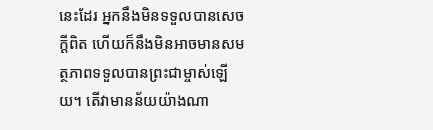នេះដែរ អ្នកនឹងមិនទទួលបានសេចក្ដីពិត ហើយក៏នឹងមិនអាចមានសមត្ថភាពទទួលបានព្រះជាម្ចាស់ឡើយ។ តើវាមានន័យយ៉ាងណា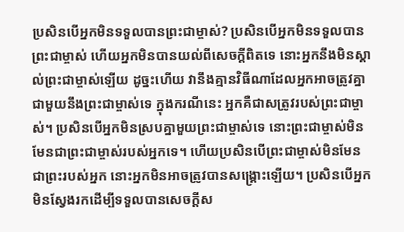ប្រសិនបើអ្នកមិនទទួលបានព្រះជាម្ចាស់? ប្រសិនបើអ្នកមិនទទួលបានព្រះជាម្ចាស់ ហើយអ្នកមិនបានយល់ពីសេចក្ដីពិតទេ នោះអ្នកនឹងមិនស្គាល់ព្រះជាម្ចាស់ឡើយ ដូច្នះហើយ វានឹងគ្មានវិធីណាដែលអ្នកអាចត្រូវគ្នាជាមួយនឹងព្រះជាម្ចាស់ទេ ក្នុងករណីនេះ អ្នកគឺជាសត្រូវរបស់ព្រះជាម្ចាស់។ ប្រសិនបើអ្នកមិនស្របគ្នាមួយព្រះជាម្ចាស់ទេ នោះព្រះជាម្ចាស់មិនមែនជាព្រះជាម្ចាស់របស់អ្នកទេ។ ហើយប្រសិនបើព្រះជាម្ចាស់មិនមែនជាព្រះរបស់អ្នក នោះអ្នកមិនអាចត្រូវបានសង្រ្គោះឡើយ។ ប្រសិនបើអ្នកមិនស្វែងរកដើម្បីទទួលបានសេចក្ដីស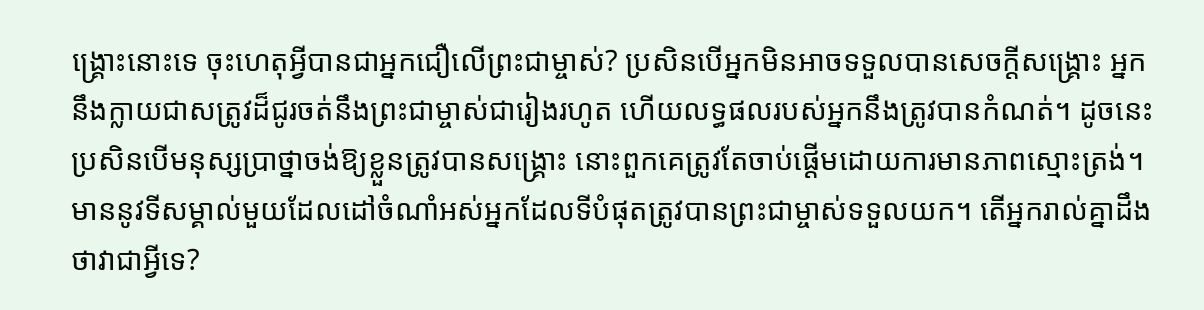ង្រ្គោះនោះទេ ចុះហេតុអ្វីបានជាអ្នកជឿលើព្រះជាម្ចាស់? ប្រសិនបើអ្នកមិនអាចទទួលបានសេចក្ដីសង្គ្រោះ អ្នកនឹងក្លាយជាសត្រូវដ៏ជូរចត់នឹងព្រះជាម្ចាស់ជារៀងរហូត ហើយលទ្ធផលរបស់អ្នកនឹងត្រូវបានកំណត់។ ដូចនេះ ប្រសិនបើមនុស្សប្រាថ្នាចង់ឱ្យខ្លួនត្រូវបានសង្គ្រោះ នោះពួកគេត្រូវតែចាប់ផ្ដើមដោយការមានភាពស្មោះត្រង់។ មាននូវទីសម្គាល់មួយដែលដៅចំណាំអស់អ្នកដែលទីបំផុតត្រូវបានព្រះជាម្ចាស់ទទួលយក។ តើអ្នករាល់គ្នាដឹងថាវាជាអ្វីទេ?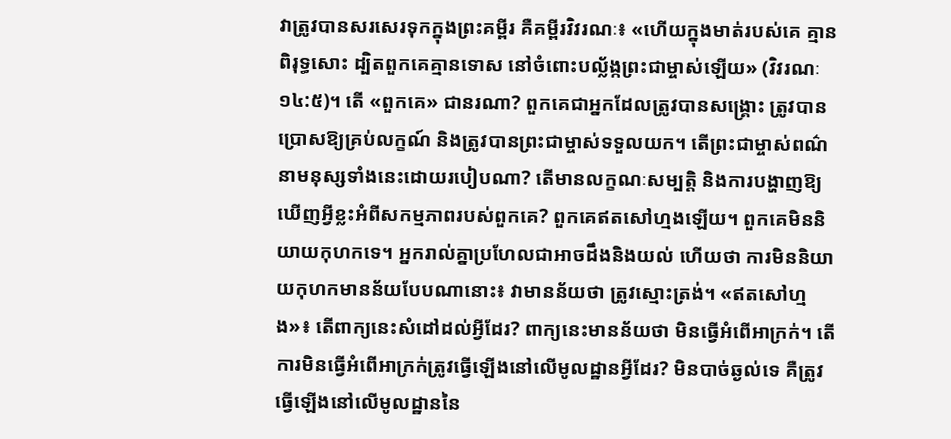វាត្រូវបានសរសេរទុកក្នុងព្រះគម្ពីរ គឺគម្ពីរវិវរណៈ៖ «ហើយក្នុងមាត់របស់គេ គ្មានពិរុទ្ធសោះ ដ្បិតពួកគេគ្មានទោស នៅចំពោះបល្ល័ង្កព្រះជាម្ចាស់ឡើយ» (វិវរណៈ ១៤:៥)។ តើ «ពួកគេ» ជានរណា? ពួកគេជាអ្នកដែលត្រូវបានសង្រ្គោះ ត្រូវបានប្រោសឱ្យគ្រប់លក្ខណ៍ និងត្រូវបានព្រះជាម្ចាស់ទទួលយក។ តើព្រះជាម្ចាស់ពណ៌នាមនុស្សទាំងនេះដោយរបៀបណា? តើមានលក្ខណៈសម្បត្តិ និងការបង្ហាញឱ្យឃើញអ្វីខ្លះអំពីសកម្មភាពរបស់ពួកគេ? ពួកគេឥតសៅហ្មងឡើយ។ ពួកគេមិននិយាយកុហកទេ។ អ្នករាល់គ្នាប្រហែលជាអាចដឹងនិងយល់ ហើយថា ការមិននិយាយកុហកមានន័យបែបណានោះ៖ វាមានន័យថា ត្រូវស្មោះត្រង់។ «ឥតសៅហ្មង»៖ តើពាក្យនេះសំដៅដល់អ្វីដែរ? ពាក្យនេះមានន័យថា មិនធ្វើអំពើអាក្រក់។ តើការមិនធ្វើអំពើអាក្រក់ត្រូវធ្វើឡើងនៅលើមូលដ្ឋានអ្វីដែរ? មិនបាច់ឆ្ងល់ទេ គឺត្រូវធ្វើឡើងនៅលើមូលដ្ឋាននៃ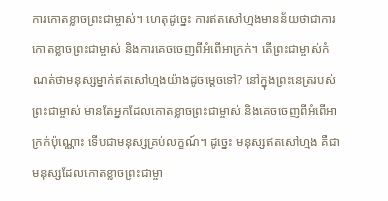ការកោតខ្លាចព្រះជាម្ចាស់។ ហេតុដូច្នេះ ការឥតសៅហ្មងមានន័យថាជាការកោតខ្លាចព្រះជាម្ចាស់ និងការគេចចេញពីអំពើអាក្រក់។ តើព្រះជាម្ចាស់កំណត់ថាមនុស្សម្នាក់ឥតសៅហ្មងយ៉ាងដូចម្ដេចទៅ? នៅក្នុងព្រះនេត្ររបស់ព្រះជាម្ចាស់ មានតែអ្នកដែលកោតខ្លាចព្រះជាម្ចាស់ និងគេចចេញពីអំពើអាក្រក់ប៉ុណ្ណោះ ទើបជាមនុស្សគ្រប់លក្ខណ៍។ ដូច្នេះ មនុស្សឥតសៅហ្មង គឺជាមនុស្សដែលកោតខ្លាចព្រះជាម្ចា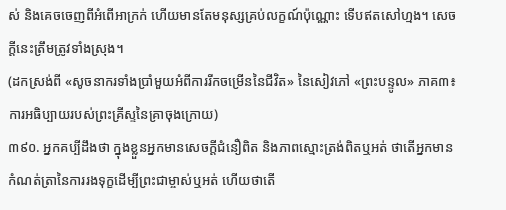ស់ និងគេចចេញពីអំពើអាក្រក់ ហើយមានតែមនុស្សគ្រប់លក្ខណ៍ប៉ុណ្ណោះ ទើបឥតសៅហ្មង។ សេចក្ដីនេះត្រឹមត្រូវទាំងស្រុង។
(ដកស្រង់ពី «សូចនាករទាំងប្រាំមួយអំពីការរីកចម្រើននៃជីវិត» នៃសៀវភៅ «ព្រះបន្ទូល» ភាគ៣៖ ការអធិប្បាយរបស់ព្រះគ្រីស្ទនៃគ្រាចុងក្រោយ)
៣៩០. អ្នកគប្បីដឹងថា ក្នុងខ្លួនអ្នកមានសេចក្ដីជំនឿពិត និងភាពស្មោះត្រង់ពិតឬអត់ ថាតើអ្នកមានកំណត់ត្រានៃការរងទុក្ខដើម្បីព្រះជាម្ចាស់ឬអត់ ហើយថាតើ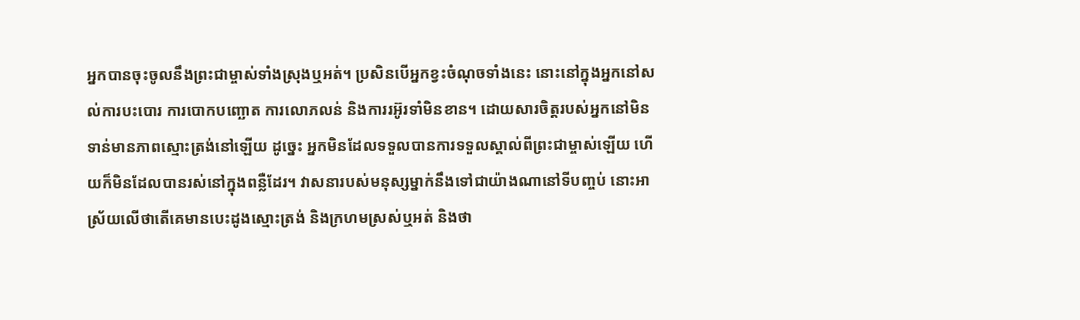អ្នកបានចុះចូលនឹងព្រះជាម្ចាស់ទាំងស្រុងឬអត់។ ប្រសិនបើអ្នកខ្វះចំណុចទាំងនេះ នោះនៅក្នុងអ្នកនៅសល់ការបះបោរ ការបោកបញ្ឆោត ការលោភលន់ និងការរអ៊ូរទាំមិនខាន។ ដោយសារចិត្តរបស់អ្នកនៅមិនទាន់មានភាពស្មោះត្រង់នៅឡើយ ដូច្នេះ អ្នកមិនដែលទទួលបានការទទួលស្គាល់ពីព្រះជាម្ចាស់ឡើយ ហើយក៏មិនដែលបានរស់នៅក្នុងពន្លឺដែរ។ វាសនារបស់មនុស្សម្នាក់នឹងទៅជាយ៉ាងណានៅទីបញ្ចប់ នោះអាស្រ័យលើថាតើគេមានបេះដូងស្មោះត្រង់ និងក្រហមស្រស់ឬអត់ និងថា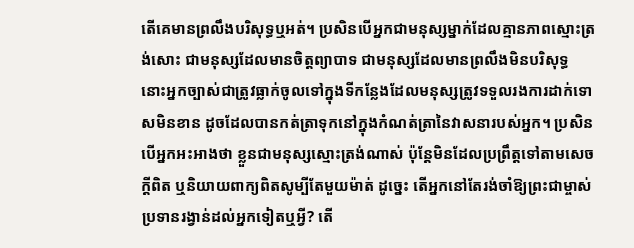តើគេមានព្រលឹងបរិសុទ្ធឬអត់។ ប្រសិនបើអ្នកជាមនុស្សម្នាក់ដែលគ្មានភាពស្មោះត្រង់សោះ ជាមនុស្សដែលមានចិត្តព្យាបាទ ជាមនុស្សដែលមានព្រលឹងមិនបរិសុទ្ធ នោះអ្នកច្បាស់ជាត្រូវធ្លាក់ចូលទៅក្នុងទីកន្លែងដែលមនុស្សត្រូវទទួលរងការដាក់ទោសមិនខាន ដូចដែលបានកត់ត្រាទុកនៅក្នុងកំណត់ត្រានៃវាសនារបស់អ្នក។ ប្រសិនបើអ្នកអះអាងថា ខ្លួនជាមនុស្សស្មោះត្រង់ណាស់ ប៉ុន្ដែមិនដែលប្រព្រឹត្ដទៅតាមសេចក្តីពិត ឬនិយាយពាក្យពិតសូម្បីតែមួយម៉ាត់ ដូច្នេះ តើអ្នកនៅតែរង់ចាំឱ្យព្រះជាម្ចាស់ប្រទានរង្វាន់ដល់អ្នកទៀតឬអ្វី? តើ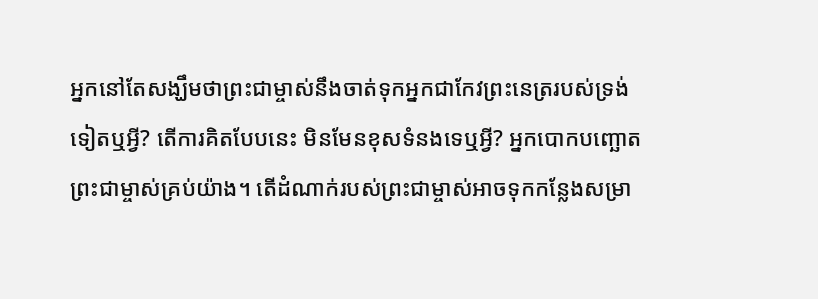អ្នកនៅតែសង្ឃឹមថាព្រះជាម្ចាស់នឹងចាត់ទុកអ្នកជាកែវព្រះនេត្ររបស់ទ្រង់ទៀតឬអ្វី? តើការគិតបែបនេះ មិនមែនខុសទំនងទេឬអ្វី? អ្នកបោកបញ្ឆោតព្រះជាម្ចាស់គ្រប់យ៉ាង។ តើដំណាក់របស់ព្រះជាម្ចាស់អាចទុកកន្លែងសម្រា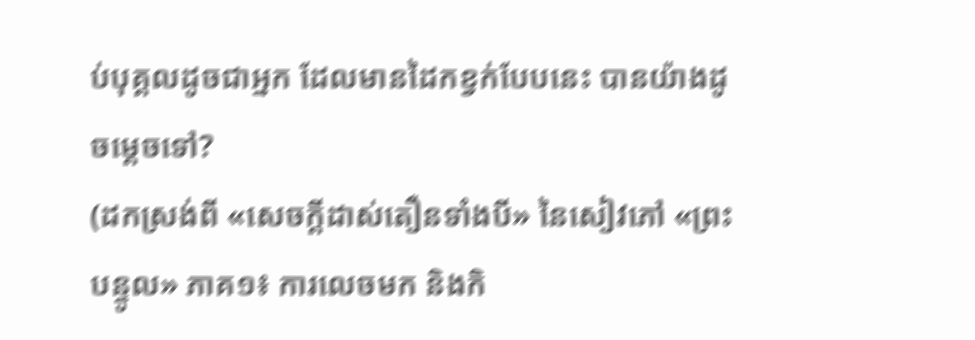ប់បុគ្គលដូចជាអ្នក ដែលមានដៃកខ្វក់បែបនេះ បានយ៉ាងដូចម្ដេចទៅ?
(ដកស្រង់ពី «សេចក្ដីដាស់តឿនទាំងបី» នៃសៀវភៅ «ព្រះបន្ទូល» ភាគ១៖ ការលេចមក និងកិ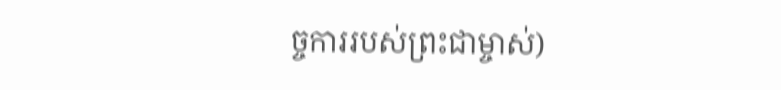ច្ចការរបស់ព្រះជាម្ចាស់)